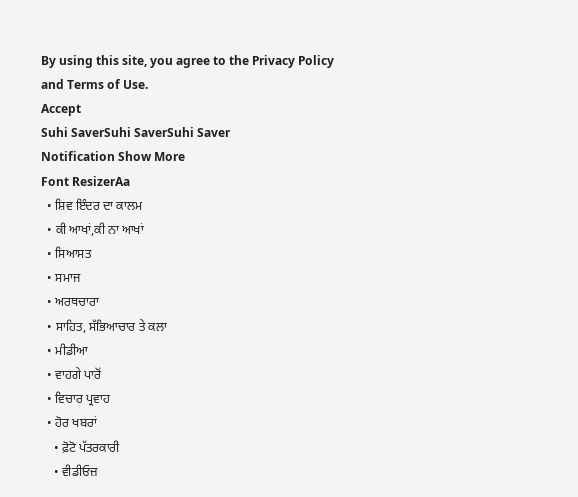By using this site, you agree to the Privacy Policy and Terms of Use.
Accept
Suhi SaverSuhi SaverSuhi Saver
Notification Show More
Font ResizerAa
  • ਸ਼ਿਵ ਇੰਦਰ ਦਾ ਕਾਲਮ
  • ਕੀ ਆਖਾਂ,ਕੀ ਨਾ ਆਖਾਂ
  • ਸਿਆਸਤ
  • ਸਮਾਜ
  • ਅਰਥਚਾਰਾ
  • ਸਾਹਿਤ, ਸੱਭਿਆਚਾਰ ਤੇ ਕਲਾ
  • ਮੀਡੀਆ
  • ਵਾਹਗੇ ਪਾਰੋਂ
  • ਵਿਚਾਰ ਪ੍ਰਵਾਹ
  • ਹੋਰ ਖਬਰਾਂ
    • ਫ਼ੋਟੋ ਪੱਤਰਕਾਰੀ
    • ਵੀਡੀਓਜ਼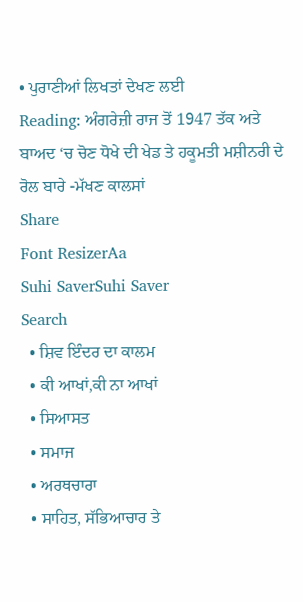• ਪੁਰਾਣੀਆਂ ਲਿਖਤਾਂ ਦੇਖਣ ਲਈ
Reading: ਅੰਗਰੇਜ਼ੀ ਰਾਜ ਤੋਂ 1947 ਤੱਕ ਅਤੇ ਬਾਅਦ ‘ਚ ਚੋਣ ਧੋਖੇ ਦੀ ਖੇਡ ਤੇ ਹਕੂਮਤੀ ਮਸ਼ੀਨਰੀ ਦੇ ਰੋਲ ਬਾਰੇ -ਮੱਖਣ ਕਾਲਸਾਂ
Share
Font ResizerAa
Suhi SaverSuhi Saver
Search
  • ਸ਼ਿਵ ਇੰਦਰ ਦਾ ਕਾਲਮ
  • ਕੀ ਆਖਾਂ,ਕੀ ਨਾ ਆਖਾਂ
  • ਸਿਆਸਤ
  • ਸਮਾਜ
  • ਅਰਥਚਾਰਾ
  • ਸਾਹਿਤ, ਸੱਭਿਆਚਾਰ ਤੇ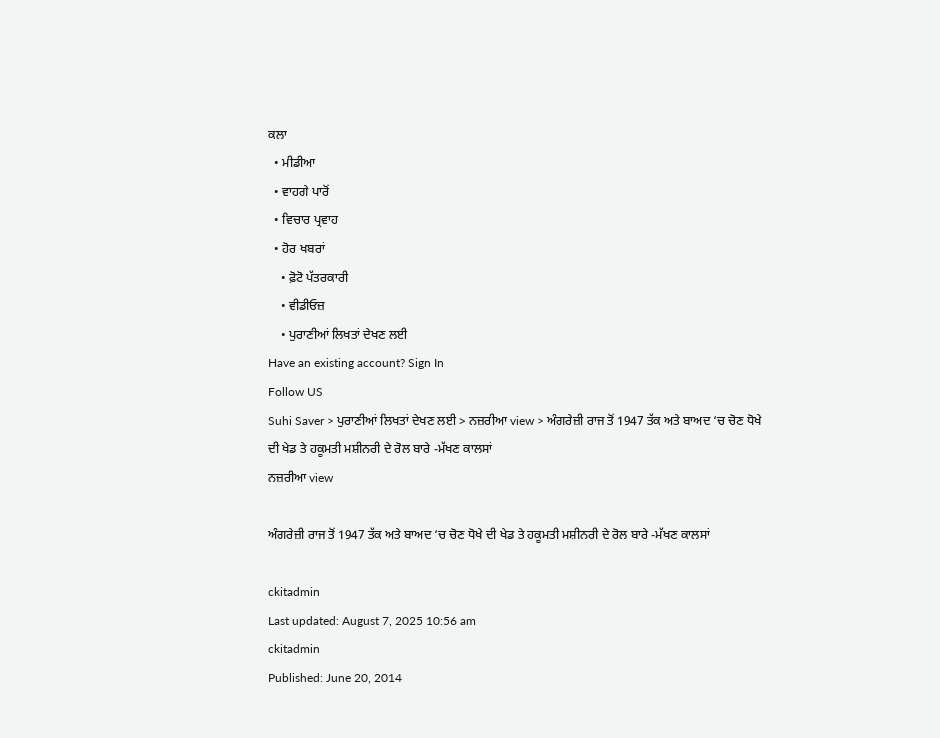ਕਲਾ
  • ਮੀਡੀਆ
  • ਵਾਹਗੇ ਪਾਰੋਂ
  • ਵਿਚਾਰ ਪ੍ਰਵਾਹ
  • ਹੋਰ ਖਬਰਾਂ
    • ਫ਼ੋਟੋ ਪੱਤਰਕਾਰੀ
    • ਵੀਡੀਓਜ਼
    • ਪੁਰਾਣੀਆਂ ਲਿਖਤਾਂ ਦੇਖਣ ਲਈ
Have an existing account? Sign In
Follow US
Suhi Saver > ਪੁਰਾਣੀਆਂ ਲਿਖਤਾਂ ਦੇਖਣ ਲਈ > ਨਜ਼ਰੀਆ view > ਅੰਗਰੇਜ਼ੀ ਰਾਜ ਤੋਂ 1947 ਤੱਕ ਅਤੇ ਬਾਅਦ ‘ਚ ਚੋਣ ਧੋਖੇ ਦੀ ਖੇਡ ਤੇ ਹਕੂਮਤੀ ਮਸ਼ੀਨਰੀ ਦੇ ਰੋਲ ਬਾਰੇ -ਮੱਖਣ ਕਾਲਸਾਂ
ਨਜ਼ਰੀਆ view

ਅੰਗਰੇਜ਼ੀ ਰਾਜ ਤੋਂ 1947 ਤੱਕ ਅਤੇ ਬਾਅਦ ‘ਚ ਚੋਣ ਧੋਖੇ ਦੀ ਖੇਡ ਤੇ ਹਕੂਮਤੀ ਮਸ਼ੀਨਰੀ ਦੇ ਰੋਲ ਬਾਰੇ -ਮੱਖਣ ਕਾਲਸਾਂ

ckitadmin
Last updated: August 7, 2025 10:56 am
ckitadmin
Published: June 20, 2014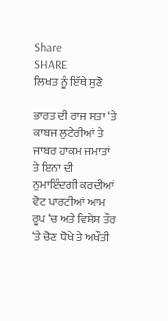Share
SHARE
ਲਿਖਤ ਨੂੰ ਇੱਥੇ ਸੁਣੋ

ਭਾਰਤ ਦੀ ਰਾਜ ਸਤਾ ‘ਤੇ ਕਾਬਜ ਲੁਟੇਰੀਆਂ ਤੇ ਜਾਬਰ ਹਾਕਮ ਜਮਾਤਾਂ ਤੇ ਇਨਾ ਦੀ ਨੁਮਾਇੰਦਗੀ ਕਰਦੀਆਂ ਵੋਟ ਪਾਰਟੀਆਂ ਆਮ ਰੂਪ ‘ਚ ਅਤੇ ਵਿਸ਼ੇਸ਼ ਤੌਰ ‘ਤੇ ਚੋਣ ਧੋਖੇ ਤੇ ਅਖੌਤੀ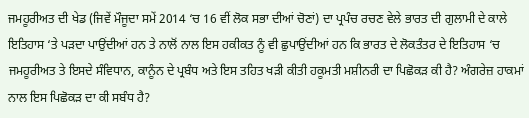ਜਮਹੂਰੀਅਤ ਦੀ ਖੇਡ (ਜਿਵੇਂ ਮੌਜੂਦਾ ਸਮੇਂ 2014 ‘ਚ 16 ਵੀਂ ਲੋਕ ਸਭਾ ਦੀਆਂ ਚੋਣਾਂ) ਦਾ ਪ੍ਰਪੰਚ ਰਚਣ ਵੇਲੇ ਭਾਰਤ ਦੀ ਗੁਲਾਮੀ ਦੇ ਕਾਲੇ ਇਤਿਹਾਸ ‘ਤੇ ਪੜਦਾ ਪਾਉਂਦੀਆਂ ਹਨ ਤੇ ਨਾਲੋਂ ਨਾਲ ਇਸ ਹਕੀਕਤ ਨੂੰ ਵੀ ਛੁਪਾਉਂਦੀਆਂ ਹਨ ਕਿ ਭਾਰਤ ਦੇ ਲੋਕਤੰਤਰ ਦੇ ਇਤਿਹਾਸ ‘ਚ ਜਮਹੂਰੀਅਤ ਤੇ ਇਸਦੇ ਸੰਵਿਧਾਨ, ਕਾਨੂੰਨ ਦੇ ਪ੍ਰਬੰਧ ਅਤੇ ਇਸ ਤਹਿਤ ਖੜੀ ਕੀਤੀ ਹਕੂਮਤੀ ਮਸ਼ੀਨਰੀ ਦਾ ਪਿਛੋਕੜ ਕੀ ਹੈ? ਅੰਗਰੇਜ਼ ਹਾਕਮਾਂ ਨਾਲ ਇਸ ਪਿਛੋਕੜ ਦਾ ਕੀ ਸਬੰਧ ਹੈ?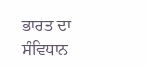ਭਾਰਤ ਦਾ ਸੰਵਿਧਾਨ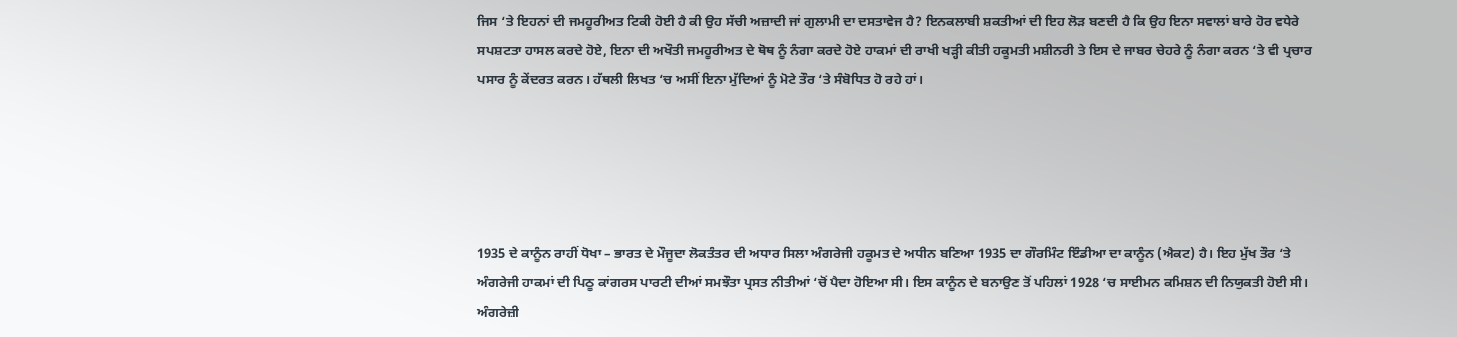ਜਿਸ ‘ਤੇ ਇਹਨਾਂ ਦੀ ਜਮਹੂਰੀਅਤ ਟਿਕੀ ਹੋਈ ਹੈ ਕੀ ਉਹ ਸੱਚੀ ਅਜ਼ਾਦੀ ਜਾਂ ਗੁਲਾਮੀ ਦਾ ਦਸਤਾਵੇਜ ਹੈ? ਇਨਕਲਾਬੀ ਸ਼ਕਤੀਆਂ ਦੀ ਇਹ ਲੋੜ ਬਣਦੀ ਹੈ ਕਿ ਉਹ ਇਨਾ ਸਵਾਲਾਂ ਬਾਰੇ ਹੋਰ ਵਧੇਰੇ ਸਪਸ਼ਟਤਾ ਹਾਸਲ ਕਰਦੇ ਹੋਏ, ਇਨਾ ਦੀ ਅਖੌਤੀ ਜਮਹੂਰੀਅਤ ਦੇ ਥੋਥ ਨੂੰ ਨੰਗਾ ਕਰਦੇ ਹੋਏ ਹਾਕਮਾਂ ਦੀ ਰਾਖੀ ਖੜ੍ਹੀ ਕੀਤੀ ਹਕੂਮਤੀ ਮਸ਼ੀਨਰੀ ਤੇ ਇਸ ਦੇ ਜਾਬਰ ਚੇਹਰੇ ਨੂੰ ਨੰਗਾ ਕਰਨ ‘ਤੇ ਵੀ ਪ੍ਰਚਾਰ ਪਸਾਰ ਨੂੰ ਕੇਂਦਰਤ ਕਰਨ। ਹੱਥਲੀ ਲਿਖਤ ‘ਚ ਅਸੀਂ ਇਨਾ ਮੁੱਦਿਆਂ ਨੂੰ ਮੋਟੇ ਤੌਰ ‘ਤੇ ਸੰਬੋਧਿਤ ਹੋ ਰਹੇ ਹਾਂ।





1935 ਦੇ ਕਾਨੂੰਨ ਰਾਹੀਂ ਧੋਖਾ – ਭਾਰਤ ਦੇ ਮੌਜੂਦਾ ਲੋਕਤੰਤਰ ਦੀ ਅਧਾਰ ਸਿਲਾ ਅੰਗਰੇਜੀ ਹਕੂਮਤ ਦੇ ਅਧੀਨ ਬਣਿਆ 1935 ਦਾ ਗੌਰਮਿੰਟ ਇੰਡੀਆ ਦਾ ਕਾਨੂੰਨ (ਐਕਟ) ਹੈ। ਇਹ ਮੁੱਖ ਤੌਰ ‘ਤੇ ਅੰਗਰੇਜੀ ਹਾਕਮਾਂ ਦੀ ਪਿਠੂ ਕਾਂਗਰਸ ਪਾਰਟੀ ਦੀਆਂ ਸਮਝੌਤਾ ਪ੍ਰਸਤ ਨੀਤੀਆਂ ‘ਚੋਂ ਪੈਦਾ ਹੋਇਆ ਸੀ। ਇਸ ਕਾਨੂੰਨ ਦੇ ਬਨਾਉਣ ਤੋਂ ਪਹਿਲਾਂ 1928 ‘ਚ ਸਾਈਮਨ ਕਮਿਸ਼ਨ ਦੀ ਨਿਯੁਕਤੀ ਹੋਈ ਸੀ। ਅੰਗਰੇਜ਼ੀ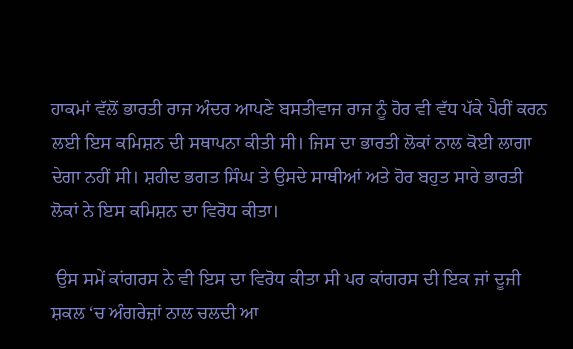ਹਾਕਮਾਂ ਵੱਲੋਂ ਭਾਰਤੀ ਰਾਜ ਅੰਦਰ ਆਪਣੇ ਬਸਤੀਵਾਜ ਰਾਜ ਨੂੰ ਹੋਰ ਵੀ ਵੱਧ ਪੱਕੇ ਪੈਰੀਂ ਕਰਨ ਲਈ ਇਸ ਕਮਿਸ਼ਨ ਦੀ ਸਥਾਪਨਾ ਕੀਤੀ ਸੀ। ਜਿਸ ਦਾ ਭਾਰਤੀ ਲੋਕਾਂ ਨਾਲ ਕੋਈ ਲਾਗਾ ਦੇਗਾ ਨਹੀਂ ਸੀ। ਸ਼ਹੀਦ ਭਗਤ ਸਿੰਘ ਤੇ ਉਸਦੇ ਸਾਥੀਆਂ ਅਤੇ ਹੋਰ ਬਹੁਤ ਸਾਰੇ ਭਾਰਤੀ ਲੋਕਾਂ ਨੇ ਇਸ ਕਮਿਸ਼ਨ ਦਾ ਵਿਰੋਧ ਕੀਤਾ।

 ਉਸ ਸਮੇਂ ਕਾਂਗਰਸ ਨੇ ਵੀ ਇਸ ਦਾ ਵਿਰੋਧ ਕੀਤਾ ਸੀ ਪਰ ਕਾਂਗਰਸ ਦੀ ਇਕ ਜਾਂ ਦੂਜੀ ਸ਼ਕਲ ‘ਚ ਅੰਗਰੇਜ਼ਾਂ ਨਾਲ ਚਲਦੀ ਆ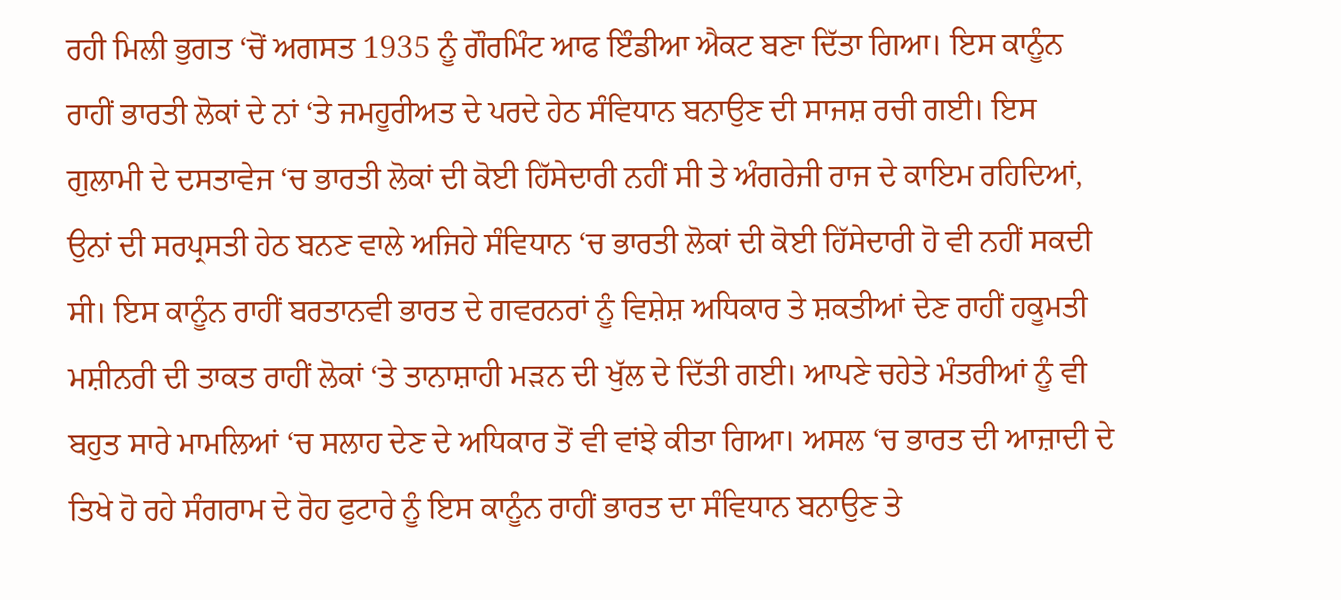ਰਹੀ ਮਿਲੀ ਭੁਗਤ ‘ਚੋਂ ਅਗਸਤ 1935 ਨੂੰ ਗੌਰਮਿੰਟ ਆਫ ਇੰਡੀਆ ਐਕਟ ਬਣਾ ਦਿੱਤਾ ਗਿਆ। ਇਸ ਕਾਨੂੰਨ ਰਾਹੀਂ ਭਾਰਤੀ ਲੋਕਾਂ ਦੇ ਨਾਂ ‘ਤੇ ਜਮਹੂਰੀਅਤ ਦੇ ਪਰਦੇ ਹੇਠ ਸੰਵਿਧਾਨ ਬਨਾਉਣ ਦੀ ਸਾਜਸ਼ ਰਚੀ ਗਈ। ਇਸ ਗੁਲਾਮੀ ਦੇ ਦਸਤਾਵੇਜ ‘ਚ ਭਾਰਤੀ ਲੋਕਾਂ ਦੀ ਕੋਈ ਹਿੱਸੇਦਾਰੀ ਨਹੀਂ ਸੀ ਤੇ ਅੰਗਰੇਜੀ ਰਾਜ ਦੇ ਕਾਇਮ ਰਹਿਦਿਆਂ, ਉਨਾਂ ਦੀ ਸਰਪ੍ਰਸਤੀ ਹੇਠ ਬਨਣ ਵਾਲੇ ਅਜਿਹੇ ਸੰਵਿਧਾਨ ‘ਚ ਭਾਰਤੀ ਲੋਕਾਂ ਦੀ ਕੋਈ ਹਿੱਸੇਦਾਰੀ ਹੋ ਵੀ ਨਹੀਂ ਸਕਦੀ ਸੀ। ਇਸ ਕਾਨੂੰਨ ਰਾਹੀਂ ਬਰਤਾਨਵੀ ਭਾਰਤ ਦੇ ਗਵਰਨਰਾਂ ਨੂੰ ਵਿਸ਼ੇਸ਼ ਅਧਿਕਾਰ ਤੇ ਸ਼ਕਤੀਆਂ ਦੇਣ ਰਾਹੀਂ ਹਕੂਮਤੀ ਮਸ਼ੀਨਰੀ ਦੀ ਤਾਕਤ ਰਾਹੀਂ ਲੋਕਾਂ ‘ਤੇ ਤਾਨਾਸ਼ਾਹੀ ਮੜਨ ਦੀ ਖੁੱਲ ਦੇ ਦਿੱਤੀ ਗਈ। ਆਪਣੇ ਚਹੇਤੇ ਮੰਤਰੀਆਂ ਨੂੰ ਵੀ ਬਹੁਤ ਸਾਰੇ ਮਾਮਲਿਆਂ ‘ਚ ਸਲਾਹ ਦੇਣ ਦੇ ਅਧਿਕਾਰ ਤੋਂ ਵੀ ਵਾਂਝੇ ਕੀਤਾ ਗਿਆ। ਅਸਲ ‘ਚ ਭਾਰਤ ਦੀ ਆਜ਼ਾਦੀ ਦੇ ਤਿਖੇ ਹੋ ਰਹੇ ਸੰਗਰਾਮ ਦੇ ਰੋਹ ਫੁਟਾਰੇ ਨੂੰ ਇਸ ਕਾਨੂੰਨ ਰਾਹੀਂ ਭਾਰਤ ਦਾ ਸੰਵਿਧਾਨ ਬਨਾਉਣ ਤੇ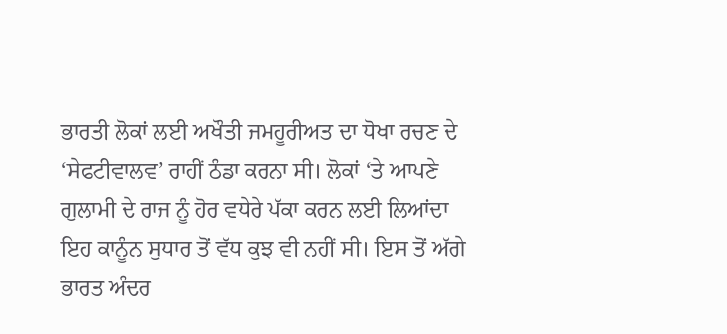ਭਾਰਤੀ ਲੋਕਾਂ ਲਈ ਅਖੌਤੀ ਜਮਹੂਰੀਅਤ ਦਾ ਧੋਖਾ ਰਚਣ ਦੇ ‘ਸੇਫਟੀਵਾਲਵ’ ਰਾਹੀਂ ਠੰਡਾ ਕਰਨਾ ਸੀ। ਲੋਕਾਂ ‘ਤੇ ਆਪਣੇ ਗੁਲਾਮੀ ਦੇ ਰਾਜ ਨੂੰ ਹੋਰ ਵਧੇਰੇ ਪੱਕਾ ਕਰਨ ਲਈ ਲਿਆਂਦਾ ਇਹ ਕਾਨੂੰਨ ਸੁਧਾਰ ਤੋਂ ਵੱਧ ਕੁਝ ਵੀ ਨਹੀਂ ਸੀ। ਇਸ ਤੋਂ ਅੱਗੇ ਭਾਰਤ ਅੰਦਰ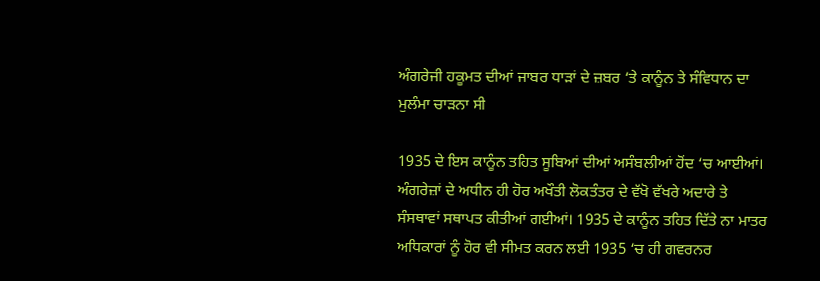ਅੰਗਰੇਜੀ ਹਕੂਮਤ ਦੀਆਂ ਜਾਬਰ ਧਾੜਾਂ ਦੇ ਜ਼ਬਰ ‘ਤੇ ਕਾਨੂੰਨ ਤੇ ਸੰਵਿਧਾਨ ਦਾ ਮੁਲੰਮਾ ਚਾੜਨਾ ਸੀ

1935 ਦੇ ਇਸ ਕਾਨੂੰਨ ਤਹਿਤ ਸੂਬਿਆਂ ਦੀਆਂ ਅਸੰਬਲੀਆਂ ਹੋਂਦ ‘ਚ ਆਈਆਂ। ਅੰਗਰੇਜ਼ਾਂ ਦੇ ਅਧੀਨ ਹੀ ਹੋਰ ਅਖੌਤੀ ਲੋਕਤੰਤਰ ਦੇ ਵੱਖੋ ਵੱਖਰੇ ਅਦਾਰੇ ਤੇ ਸੰਸਥਾਵਾਂ ਸਥਾਪਤ ਕੀਤੀਆਂ ਗਈਆਂ। 1935 ਦੇ ਕਾਨੂੰਨ ਤਹਿਤ ਦਿੱਤੇ ਨਾ ਮਾਤਰ ਅਧਿਕਾਰਾਂ ਨੂੰ ਹੋਰ ਵੀ ਸੀਮਤ ਕਰਨ ਲਈ 1935 ‘ਚ ਹੀ ਗਵਰਨਰ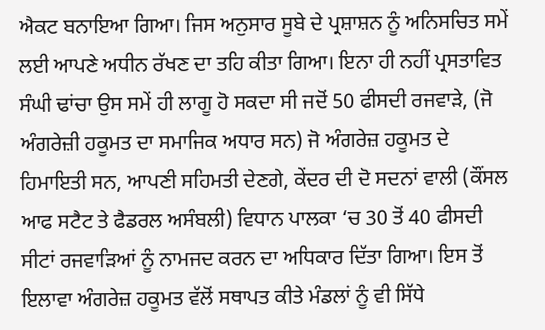ਐਕਟ ਬਨਾਇਆ ਗਿਆ। ਜਿਸ ਅਨੁਸਾਰ ਸੂਬੇ ਦੇ ਪ੍ਰਸ਼ਾਸ਼ਨ ਨੂੰ ਅਨਿਸਚਿਤ ਸਮੇਂ ਲਈ ਆਪਣੇ ਅਧੀਨ ਰੱਖਣ ਦਾ ਤਹਿ ਕੀਤਾ ਗਿਆ। ਇਨਾ ਹੀ ਨਹੀਂ ਪ੍ਰਸਤਾਵਿਤ ਸੰਘੀ ਢਾਂਚਾ ਉਸ ਸਮੇਂ ਹੀ ਲਾਗੂ ਹੋ ਸਕਦਾ ਸੀ ਜਦੋਂ 50 ਫੀਸਦੀ ਰਜਵਾੜੇ, (ਜੋ ਅੰਗਰੇਜ਼ੀ ਹਕੂਮਤ ਦਾ ਸਮਾਜਿਕ ਅਧਾਰ ਸਨ) ਜੋ ਅੰਗਰੇਜ਼ ਹਕੂਮਤ ਦੇ ਹਿਮਾਇਤੀ ਸਨ, ਆਪਣੀ ਸਹਿਮਤੀ ਦੇਣਗੇ, ਕੇਂਦਰ ਦੀ ਦੋ ਸਦਨਾਂ ਵਾਲੀ (ਕੌਂਸਲ ਆਫ ਸਟੈਟ ਤੇ ਫੈਡਰਲ ਅਸੰਬਲੀ) ਵਿਧਾਨ ਪਾਲਕਾ ‘ਚ 30 ਤੋਂ 40 ਫੀਸਦੀ ਸੀਟਾਂ ਰਜਵਾੜਿਆਂ ਨੂੰ ਨਾਮਜਦ ਕਰਨ ਦਾ ਅਧਿਕਾਰ ਦਿੱਤਾ ਗਿਆ। ਇਸ ਤੋਂ ਇਲਾਵਾ ਅੰਗਰੇਜ਼ ਹਕੂਮਤ ਵੱਲੋਂ ਸਥਾਪਤ ਕੀਤੇ ਮੰਡਲਾਂ ਨੂੰ ਵੀ ਸਿੱਧੇ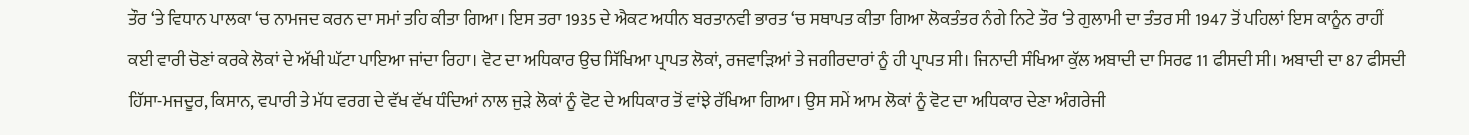ਤੌਰ ‘ਤੇ ਵਿਧਾਨ ਪਾਲਕਾ ‘ਚ ਨਾਮਜਦ ਕਰਨ ਦਾ ਸਮਾਂ ਤਹਿ ਕੀਤਾ ਗਿਆ। ਇਸ ਤਰਾ 1935 ਦੇ ਐਕਟ ਅਧੀਨ ਬਰਤਾਨਵੀ ਭਾਰਤ ‘ਚ ਸਥਾਪਤ ਕੀਤਾ ਗਿਆ ਲੋਕਤੰਤਰ ਨੰਗੇ ਨਿਟੇ ਤੌਰ ‘ਤੇ ਗੁਲਾਮੀ ਦਾ ਤੰਤਰ ਸੀ 1947 ਤੋਂ ਪਹਿਲਾਂ ਇਸ ਕਾਨੂੰਨ ਰਾਹੀਂ ਕਈ ਵਾਰੀ ਚੋਣਾਂ ਕਰਕੇ ਲੋਕਾਂ ਦੇ ਅੱਖੀ ਘੱਟਾ ਪਾਇਆ ਜਾਂਦਾ ਰਿਹਾ। ਵੋਟ ਦਾ ਅਧਿਕਾਰ ਉਚ ਸਿੱਖਿਆ ਪ੍ਰਾਪਤ ਲੋਕਾਂ, ਰਜਵਾੜਿਆਂ ਤੇ ਜਗੀਰਦਾਰਾਂ ਨੂੰ ਹੀ ਪ੍ਰਾਪਤ ਸੀ। ਜਿਨਾਦੀ ਸੰਖਿਆ ਕੁੱਲ ਅਬਾਦੀ ਦਾ ਸਿਰਫ 11 ਫੀਸਦੀ ਸੀ। ਅਬਾਦੀ ਦਾ 87 ਫੀਸਦੀ ਹਿੱਸਾ-ਮਜਦੂਰ, ਕਿਸਾਨ, ਵਪਾਰੀ ਤੇ ਮੱਧ ਵਰਗ ਦੇ ਵੱਖ ਵੱਖ ਧੰਦਿਆਂ ਨਾਲ ਜੁੜੇ ਲੋਕਾਂ ਨੂੰ ਵੋਟ ਦੇ ਅਧਿਕਾਰ ਤੋਂ ਵਾਂਝੇ ਰੱਖਿਆ ਗਿਆ। ਉਸ ਸਮੇਂ ਆਮ ਲੋਕਾਂ ਨੂੰ ਵੋਟ ਦਾ ਅਧਿਕਾਰ ਦੇਣਾ ਅੰਗਰੇਜੀ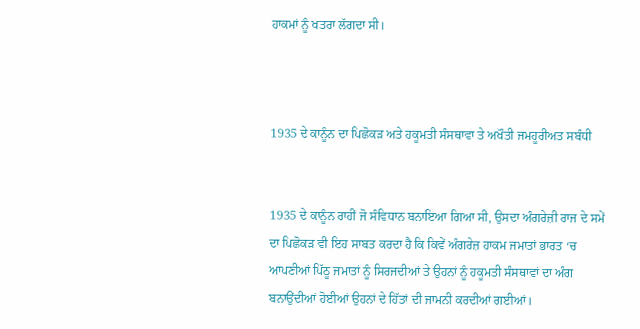ਹਾਕਮਾਂ ਨੂੰ ਖਤਰਾ ਲੱਗਦਾ ਸੀ।



1935 ਦੇ ਕਾਨੂੰਨ ਦਾ ਪਿਛੋਕੜ ਅਤੇ ਹਕੂਮਤੀ ਸੰਸਥਾਵਾ ਤੇ ਅਖੌਤੀ ਜਮਹੂਰੀਅਤ ਸਬੰਧੀ


1935 ਦੇ ਕਾਨੂੰਨ ਰਾਹੀਂ ਜੋ ਸੰਵਿਧਾਨ ਬਨਾਇਆ ਗਿਆ ਸੀ, ਉਸਦਾ ਅੰਗਰੇਜ਼ੀ ਰਾਜ ਦੇ ਸਮੇਂ ਦਾ ਪਿਛੋਕੜ ਵੀ ਇਹ ਸਾਬਤ ਕਰਦਾ ਹੈ ਕਿ ਕਿਵੇਂ ਅੰਗਰੇਜ਼ ਹਾਕਮ ਜਮਾਤਾਂ ਭਾਰਤ ‘ਚ ਆਪਣੀਆਂ ਪਿੱਠੂ ਜਮਾਤਾਂ ਨੂੰ ਸਿਰਜਦੀਆਂ ਤੇ ਉਹਨਾਂ ਨੂੰ ਹਕੂਮਤੀ ਸੰਸਥਾਵਾਂ ਦਾ ਅੰਗ ਬਨਾਉਂਦੀਆਂ ਹੋਈਆਂ ਉਹਨਾਂ ਦੇ ਹਿੱਤਾਂ ਦੀ ਜਾਮਨੀ ਕਰਦੀਆਂ ਗਈਆਂ।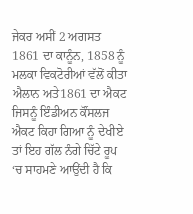ਜੇਕਰ ਅਸੀਂ 2 ਅਗਸਤ 1861 ਦਾ ਕਾਨੂੰਨ, 1858 ਨੂੰ ਮਲਕਾ ਵਿਕਟੋਰੀਆਂ ਵੱਲੋਂ ਕੀਤਾ ਐਲਾਨ ਅਤੇ1861 ਦਾ ਐਕਟ ਜਿਸਨੂੰ ਇੰਡੀਅਨ ਕੌਂਸਲਜ ਐਕਟ ਕਿਹਾ ਗਿਆ ਨੂੰ ਦੇਖੀਏ ਤਾਂ ਇਹ ਗੱਲ ਨੰਗੇ ਚਿੱਟੇ ਰੂਪ ‘ਚ ਸਾਹਮਣੇ ਆਉਂਦੀ ਹੈ ਕਿ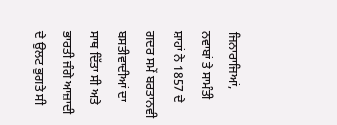ਜਿਨਾਰਾਜਿਆਂ, ਨਵਾਬਾਂ ਤੇ ਸਾਮੰਤੀ ਸ਼ਾਹਾਂ ਨੇ 1857 ਦੇ ਗਦਰ ਸਮੇਂ ਬਰਤਾਨਵੀ ਬਸਤੀਵਾਦੀਆਂ ਦਾ ਸਾਥ ਦਿੱਤਾ ਸੀ ਅਤੇ ਭਾਰਤੀ ਜੰਗੇ ਆਜ਼ਾਦੀ ਦੇ ਉਲਟ ਭੁਗਤੇ ਸੀ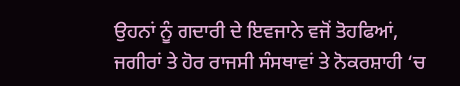ਉਹਨਾਂ ਨੂੰ ਗਦਾਰੀ ਦੇ ਇਵਜਾਨੇ ਵਜੋਂ ਤੋਹਫਿਆਂ, ਜਗੀਰਾਂ ਤੇ ਹੋਰ ਰਾਜਸੀ ਸੰਸਥਾਵਾਂ ਤੇ ਨੋਕਰਸ਼ਾਹੀ ‘ਚ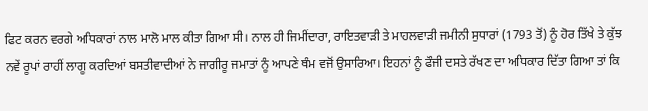ਫਿਟ ਕਰਨ ਵਰਗੇ ਅਧਿਕਾਰਾਂ ਨਾਲ ਮਾਲੋ ਮਾਲ ਕੀਤਾ ਗਿਆ ਸੀ। ਨਾਲ ਹੀ ਜਿਮੀਂਦਾਰਾ, ਰਾਇਤਵਾੜੀ ਤੇ ਮਾਹਲਵਾੜੀ ਜਮੀਨੀ ਸੁਧਾਰਾਂ (1793 ਤੋਂ) ਨੂੰ ਹੋਰ ਤਿੱਖੇ ਤੇ ਕੁੱਝ ਨਵੇਂ ਰੂਪਾਂ ਰਾਹੀਂ ਲਾਗੂ ਕਰਦਿਆਂ ਬਸਤੀਵਾਦੀਆਂ ਨੇ ਜਾਗੀਰੂ ਜਮਾਤਾਂ ਨੂੰ ਆਪਣੇ ਥੰਮ ਵਜੋਂ ਉਸਾਰਿਆ। ਇਹਨਾਂ ਨੂੰ ਫੌਜੀ ਦਸਤੇ ਰੱਖਣ ਦਾ ਅਧਿਕਾਰ ਦਿੱਤਾ ਗਿਆ ਤਾਂ ਕਿ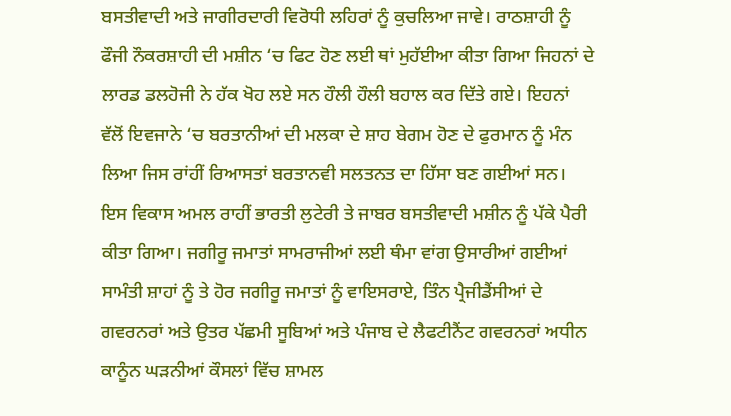ਬਸਤੀਵਾਦੀ ਅਤੇ ਜਾਗੀਰਦਾਰੀ ਵਿਰੋਧੀ ਲਹਿਰਾਂ ਨੂੰ ਕੁਚਲਿਆ ਜਾਵੇ। ਰਾਠਸ਼ਾਹੀ ਨੂੰ ਫੌਜੀ ਨੌਕਰਸ਼ਾਹੀ ਦੀ ਮਸ਼ੀਨ ‘ਚ ਫਿਟ ਹੋਣ ਲਈ ਥਾਂ ਮੁਹੱਈਆ ਕੀਤਾ ਗਿਆ ਜਿਹਨਾਂ ਦੇ ਲਾਰਡ ਡਲਹੋਜੀ ਨੇ ਹੱਕ ਖੋਹ ਲਏ ਸਨ ਹੌਲੀ ਹੌਲੀ ਬਹਾਲ ਕਰ ਦਿੱਤੇ ਗਏ। ਇਹਨਾਂ ਵੱਲੋਂ ਇਵਜਾਨੇ ‘ਚ ਬਰਤਾਨੀਆਂ ਦੀ ਮਲਕਾ ਦੇ ਸ਼ਾਹ ਬੇਗਮ ਹੋਣ ਦੇ ਫੁਰਮਾਨ ਨੂੰ ਮੰਨ ਲਿਆ ਜਿਸ ਰਾਂਹੀਂ ਰਿਆਸਤਾਂ ਬਰਤਾਨਵੀ ਸਲਤਨਤ ਦਾ ਹਿੱਸਾ ਬਣ ਗਈਆਂ ਸਨ। ਇਸ ਵਿਕਾਸ ਅਮਲ ਰਾਹੀਂ ਭਾਰਤੀ ਲੁਟੇਰੀ ਤੇ ਜਾਬਰ ਬਸਤੀਵਾਦੀ ਮਸ਼ੀਨ ਨੂੰ ਪੱਕੇ ਪੈਰੀ ਕੀਤਾ ਗਿਆ। ਜਗੀਰੂ ਜਮਾਤਾਂ ਸਾਮਰਾਜੀਆਂ ਲਈ ਥੰਮਾ ਵਾਂਗ ਉਸਾਰੀਆਂ ਗਈਆਂ ਸਾਮੰਤੀ ਸ਼ਾਹਾਂ ਨੂੰ ਤੇ ਹੋਰ ਜਗੀਰੂ ਜਮਾਤਾਂ ਨੂੰ ਵਾਇਸਰਾਏ, ਤਿੰਨ ਪ੍ਰੈਜੀਡੈਂਸੀਆਂ ਦੇ ਗਵਰਨਰਾਂ ਅਤੇ ਉਤਰ ਪੱਛਮੀ ਸੂਬਿਆਂ ਅਤੇ ਪੰਜਾਬ ਦੇ ਲੈਫਟੀਨੈਂਟ ਗਵਰਨਰਾਂ ਅਧੀਨ ਕਾਨੂੰਨ ਘੜਨੀਆਂ ਕੌਸਲਾਂ ਵਿੱਚ ਸ਼ਾਮਲ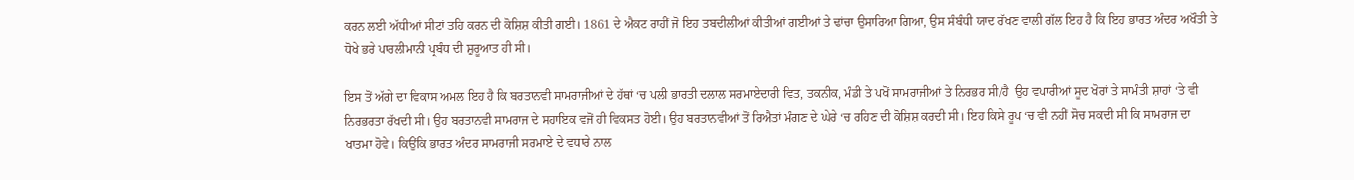ਕਰਨ ਲਈ ਅੱਧੀਆਂ ਸੀਟਾਂ ਤਹਿ ਕਰਨ ਦੀ ਕੋਸ਼ਿਸ਼ ਕੀਤੀ ਗਈ। 1861 ਦੇ ਐਕਟ ਰਾਹੀਂ ਜੋ ਇਹ ਤਬਦੀਲੀਆਂ ਕੀਤੀਆਂ ਗਈਆਂ ਤੇ ਢਾਂਚਾ ਉਸਾਰਿਆ ਗਿਆ, ਉਸ ਸੰਬੰਧੀ ਯਾਦ ਰੱਖਣ ਵਾਲੀ ਗੱਲ ਇਹ ਹੈ ਕਿ ਇਹ ਭਾਰਤ ਅੰਦਰ ਅਖੌਤੀ ਤੇ ਧੋਖੇ ਭਰੇ ਪਾਰਲੀਮਾਨੀ ਪ੍ਰਬੰਧ ਦੀ ਸ਼ੁਰੂਆਤ ਹੀ ਸੀ।

ਇਸ ਤੋਂ ਅੱਗੇ ਦਾ ਵਿਕਾਸ ਅਮਲ ਇਹ ਹੈ ਕਿ ਬਰਤਾਨਵੀ ਸਾਮਰਾਜੀਆਂ ਦੇ ਹੱਥਾਂ ‘ਚ ਪਲੀ ਭਾਰਤੀ ਦਲਾਲ ਸਰਮਾਏਦਾਰੀ ਵਿਤ, ਤਕਨੀਕ, ਮੰਡੀ ਤੇ ਪਖੋਂ ਸਾਮਰਾਜੀਆਂ ਤੇ ਨਿਰਭਰ ਸੀ/ਹੈ  ਉਹ ਵਪਾਰੀਆਂ ਸੂਦ ਖੋਰਾਂ ਤੇ ਸਾਮੰਤੀ ਸ਼ਾਹਾਂ ‘ਤੇ ਵੀ ਨਿਰਭਰਤਾ ਰੱਖਦੀ ਸੀ। ਉਹ ਬਰਤਾਨਵੀ ਸਾਮਰਾਜ ਦੇ ਸਹਾਇਕ ਵਜੋਂ ਹੀ ਵਿਕਸਤ ਹੋਈ। ਉਹ ਬਰਤਾਨਵੀਆਂ ਤੋਂ ਰਿਐਤਾਂ ਮੰਗਣ ਦੇ ਘੇਰੇ ‘ਚ ਰਹਿਣ ਦੀ ਕੋਸ਼ਿਸ਼ ਕਰਦੀ ਸੀ। ਇਹ ਕਿਸੇ ਰੂਪ ‘ਚ ਵੀ ਨਹੀਂ ਸੋਚ ਸਕਦੀ ਸੀ ਕਿ ਸਾਮਰਾਜ ਦਾ ਖਾਤਮਾ ਹੋਵੇ। ਕਿਉਂਕਿ ਭਾਰਤ ਅੰਦਰ ਸਾਮਰਾਜੀ ਸਰਮਾਏ ਦੇ ਵਧਾਰੇ ਨਾਲ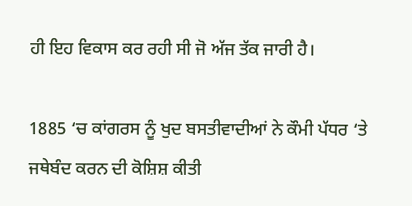ਹੀ ਇਹ ਵਿਕਾਸ ਕਰ ਰਹੀ ਸੀ ਜੋ ਅੱਜ ਤੱਕ ਜਾਰੀ ਹੈ।

1885 ‘ਚ ਕਾਂਗਰਸ ਨੂੰ ਖੁਦ ਬਸਤੀਵਾਦੀਆਂ ਨੇ ਕੌਮੀ ਪੱਧਰ ‘ਤੇ ਜਥੇਬੰਦ ਕਰਨ ਦੀ ਕੋਸ਼ਿਸ਼ ਕੀਤੀ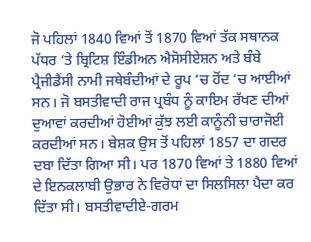ਜੋ ਪਹਿਲਾਂ 1840 ਵਿਆਂ ਤੋਂ 1870 ਵਿਆਂ ਤੱਕ ਸਥਾਨਕ ਪੱਧਰ ‘ਤੇ ਬ੍ਰਿਟਿਸ਼ ਇੰਡੀਅਨ ਐਸੋਸੀਏਸ਼ਨ ਅਤੇ ਬੰਬੇ ਪ੍ਰੈਜੀਡੈਂਸੀ ਨਾਮੀ ਜਥੇਬੰਦੀਆਂ ਦੇ ਰੂਪ ‘ਚ ਹੋਂਦ ‘ਚ ਆਈਆਂ ਸਨ। ਜੋ ਬਸਤੀਵਾਦੀ ਰਾਜ ਪ੍ਰਬੰਧ ਨੂੰ ਕਾਇਮ ਰੱਖਣ ਦੀਆਂ ਦੁਆਵਾਂ ਕਰਦੀਆਂ ਹੋਈਆਂ ਕੁੱਝ ਲਈ ਕਾਨੂੰਨੀ ਚਾਰਾਜੋਈ ਕਰਦੀਆਂ ਸਨ। ਬੇਸ਼ਕ ਉਸ ਤੋਂ ਪਹਿਲਾਂ 1857 ਦਾ ਗਦਰ ਦਬਾ ਦਿੱਤਾ ਗਿਆ ਸੀ। ਪਰ 1870 ਵਿਆਂ ਤੇ 1880 ਵਿਆਂ ਦੇ ਇਨਕਲਾਬੀ ਉਭਾਰ ਨੇ ਵਿਰੋਧਾਂ ਦਾ ਸਿਲਸਿਲਾ ਪੈਦਾ ਕਰ ਦਿੱਤਾ ਸੀ। ਬਸਤੀਵਾਦੀਏ-ਗਰਮ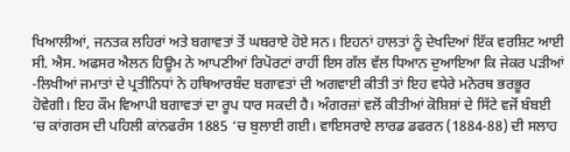ਖਿਆਲੀਆਂ, ਜਨਤਕ ਲਹਿਰਾਂ ਅਤੇ ਬਗਾਵਤਾਂ ਤੋਂ ਘਬਰਾਏ ਹੋਏ ਸਨ। ਇਹਨਾਂ ਹਾਲਤਾਂ ਨੂੰ ਦੇਖਦਿਆਂ ਇੱਕ ਵਰਸ਼ਿਟ ਆਈ ਸੀ. ਐਸ. ਅਫਸਰ ਐਲਨ ਹਿਊਮ ਨੇ ਆਪਣੀਆਂ ਰਿਪੋਰਟਾਂ ਰਾਹੀਂ ਇਸ ਗੱਲ ਵੱਲ ਧਿਆਨ ਦੁਆਇਆ ਕਿ ਜੇਕਰ ਪੜੀਆਂ -ਲਿਖੀਆਂ ਜਮਾਤਾਂ ਦੇ ਪ੍ਰਤੀਨਿਧਾਂ ਨੇ ਹਥਿਆਰਬੰਦ ਬਗਾਵਤਾਂ ਦੀ ਅਗਵਾਈ ਕੀਤੀ ਤਾਂ ਇਹ ਵਧੇਰੇ ਮਨੋਰਥ ਭਰਭੂਰ ਹੋਵੇਗੀ। ਇਹ ਕੌਮ ਵਿਆਪੀ ਬਗਾਵਤਾਂ ਦਾ ਰੂਪ ਧਾਰ ਸਕਦੀ ਹੈ। ਅੰਗਰਜ਼ਾਂ ਵਲੋਂ ਕੀਤੀਆਂ ਕੋਸ਼ਿਸ਼ਾਂ ਦੇ ਸਿੱਟੇ ਵਜੋਂ ਬੰਬਈ ‘ਚ ਕਾਂਗਰਸ ਦੀ ਪਹਿਲੀ ਕਾਂਨਫਰੰਸ 1885 ‘ਚ ਬੁਲਾਈ ਗਈ। ਵਾਇਸਰਾਏ ਲਾਰਡ ਡਫਰਨ (1884-88) ਦੀ ਸਲਾਹ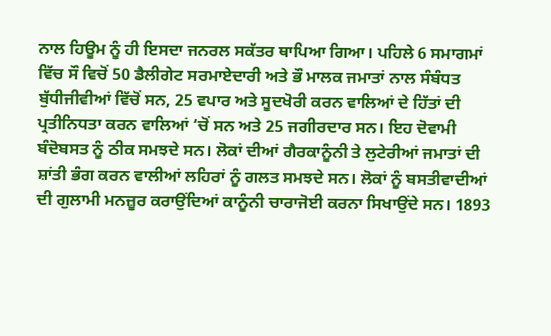ਨਾਲ ਹਿਊਮ ਨੂੰ ਹੀ ਇਸਦਾ ਜਨਰਲ ਸਕੱਤਰ ਥਾਪਿਆ ਗਿਆ। ਪਹਿਲੇ 6 ਸਮਾਗਮਾਂ ਵਿੱਚ ਸੌ ਵਿਚੋਂ 50 ਡੈਲੀਗੇਟ ਸਰਮਾਏਦਾਰੀ ਅਤੇ ਭੌ ਮਾਲਕ ਜਮਾਤਾਂ ਨਾਲ ਸੰਬੰਧਤ ਬੁੱਧੀਜੀਵੀਆਂ ਵਿੱਚੋਂ ਸਨ, 25 ਵਪਾਰ ਅਤੇ ਸੂਦਖੋਰੀ ਕਰਨ ਵਾਲਿਆਂ ਦੇ ਹਿੱਤਾਂ ਦੀ ਪ੍ਰਤੀਨਿਧਤਾ ਕਰਨ ਵਾਲਿਆਂ ‘ਚੋਂ ਸਨ ਅਤੇ 25 ਜਗੀਰਦਾਰ ਸਨ। ਇਹ ਦੋਵਾਮੀ ਬੰਦੋਬਸਤ ਨੂੰ ਠੀਕ ਸਮਝਦੇ ਸਨ। ਲੋਕਾਂ ਦੀਆਂ ਗੈਰਕਾਨੂੰਨੀ ਤੇ ਲੁਟੇਰੀਆਂ ਜਮਾਤਾਂ ਦੀ ਸ਼ਾਂਤੀ ਭੰਗ ਕਰਨ ਵਾਲੀਆਂ ਲਹਿਰਾਂ ਨੂੰ ਗਲਤ ਸਮਝਦੇ ਸਨ। ਲੋਕਾਂ ਨੂੰ ਬਸਤੀਵਾਦੀਆਂ ਦੀ ਗੁਲਾਮੀ ਮਨਜ਼ੂਰ ਕਰਾਉਂਦਿਆਂ ਕਾਨੂੰਨੀ ਚਾਰਾਜੋਈ ਕਰਨਾ ਸਿਖਾਉਂਦੇ ਸਨ। 1893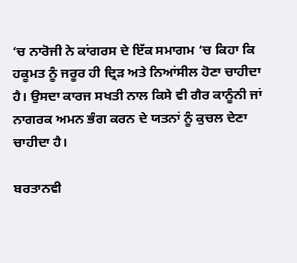‘ਚ ਨਾਰੋਜੀ ਨੇ ਕਾਂਗਰਸ ਦੇ ਇੱਕ ਸਮਾਗਮ ‘ਚ ਕਿਹਾ ਕਿ ਹਕੂਮਤ ਨੂੰ ਜਰੂਰ ਹੀ ਦ੍ਰਿੜ ਅਤੇ ਨਿਆਂਸੀਲ ਹੋਣਾ ਚਾਹੀਦਾ ਹੈ। ਉਸਦਾ ਕਾਰਜ ਸਖਤੀ ਨਾਲ ਕਿਸੇ ਵੀ ਗੈਰ ਕਾਨੂੰਨੀ ਜਾਂ ਨਾਗਰਕ ਅਮਨ ਭੰਗ ਕਰਨ ਦੇ ਯਤਨਾਂ ਨੂੰ ਕੁਚਲ ਦੇਣਾ ਚਾਹੀਦਾ ਹੈ।

ਬਰਤਾਨਵੀ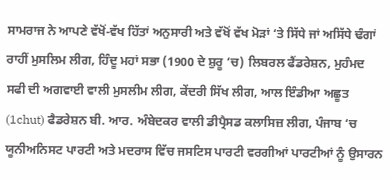ਸਾਮਰਾਜ ਨੇ ਆਪਣੇ ਵੱਖੋਂ-ਵੱਖ ਹਿੱਤਾਂ ਅਨੁਸਾਰੀ ਅਤੇ ਵੱਖੋਂ ਵੱਖ ਮੋੜਾਂ ‘ਤੇ ਸਿੱਧੇ ਜਾਂ ਅਸਿੱਧੇ ਢੰਗਾਂ ਰਾਹੀਂ ਮੁਸਲਿਮ ਲੀਗ, ਹਿੰਦੂ ਮਹਾਂ ਸਭਾ (1900 ਦੇ ਸ਼ੁਰੂ ‘ਚ) ਲਿਬਰਲ ਫੈਂਡਰੇਸ਼ਨ, ਮੁਹੰਮਦ ਸਫੀ ਦੀ ਅਗਵਾਈ ਵਾਲੀ ਮੁਸਲੀਮ ਲੀਗ, ਕੇਂਦਰੀ ਸਿੱਖ ਲੀਗ, ਆਲ ਇੰਡੀਆ ਅਛੂਤ (1chut) ਫੈਡਰੇਸ਼ਨ ਬੀ. ਆਰ. ਅੰਬੇਦਕਰ ਵਾਲੀ ਡੀਪ੍ਰੈਸਡ ਕਲਾਸਿਜ਼ ਲੀਗ, ਪੰਜਾਬ ‘ਚ ਯੂਨੀਅਨਿਸਟ ਪਾਰਟੀ ਅਤੇ ਮਦਰਾਸ ਵਿੱਚ ਜਸਟਿਸ ਪਾਰਟੀ ਵਰਗੀਆਂ ਪਾਰਟੀਆਂ ਨੂੰ ਉਸਾਰਨ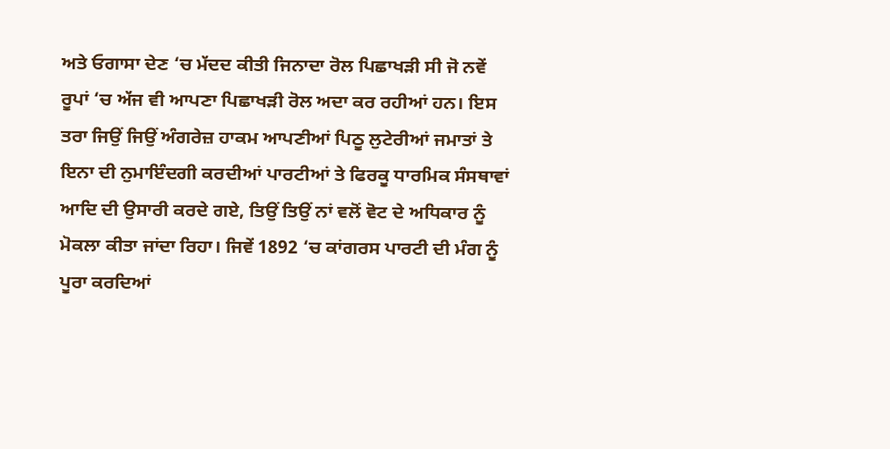ਅਤੇ ਓਗਾਸਾ ਦੇਣ ‘ਚ ਮੱਦਦ ਕੀਤੀ ਜਿਨਾਦਾ ਰੋਲ ਪਿਛਾਖੜੀ ਸੀ ਜੋ ਨਵੇਂ ਰੂਪਾਂ ‘ਚ ਅੱਜ ਵੀ ਆਪਣਾ ਪਿਛਾਖੜੀ ਰੋਲ ਅਦਾ ਕਰ ਰਹੀਆਂ ਹਨ। ਇਸ ਤਰਾ ਜਿਉਂ ਜਿਉਂ ਅੰਗਰੇਜ਼ ਹਾਕਮ ਆਪਣੀਆਂ ਪਿਠੂ ਲੁਟੇਰੀਆਂ ਜਮਾਤਾਂ ਤੇ ਇਨਾ ਦੀ ਨੁਮਾਇੰਦਗੀ ਕਰਦੀਆਂ ਪਾਰਟੀਆਂ ਤੇ ਫਿਰਕੂ ਧਾਰਮਿਕ ਸੰਸਥਾਵਾਂ ਆਦਿ ਦੀ ਉਸਾਰੀ ਕਰਦੇ ਗਏ, ਤਿਉਂ ਤਿਉਂ ਨਾਂ ਵਲੋਂ ਵੋਟ ਦੇ ਅਧਿਕਾਰ ਨੂੰ ਮੋਕਲਾ ਕੀਤਾ ਜਾਂਦਾ ਰਿਹਾ। ਜਿਵੇਂ 1892 ‘ਚ ਕਾਂਗਰਸ ਪਾਰਟੀ ਦੀ ਮੰਗ ਨੂੰ ਪੂਰਾ ਕਰਦਿਆਂ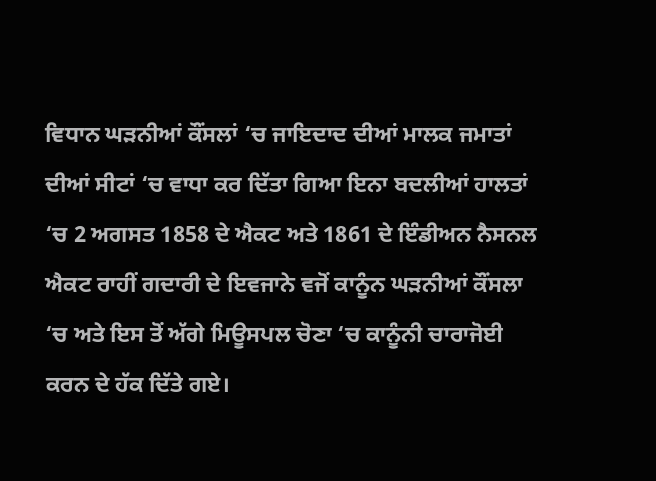ਵਿਧਾਨ ਘੜਨੀਆਂ ਕੌਂਸਲਾਂ ‘ਚ ਜਾਇਦਾਦ ਦੀਆਂ ਮਾਲਕ ਜਮਾਤਾਂ ਦੀਆਂ ਸੀਟਾਂ ‘ਚ ਵਾਧਾ ਕਰ ਦਿੱਤਾ ਗਿਆ ਇਨਾ ਬਦਲੀਆਂ ਹਾਲਤਾਂ ‘ਚ 2 ਅਗਸਤ 1858 ਦੇ ਐਕਟ ਅਤੇ 1861 ਦੇ ਇੰਡੀਅਨ ਨੈਸਨਲ ਐਕਟ ਰਾਹੀਂ ਗਦਾਰੀ ਦੇ ਇਵਜਾਨੇ ਵਜੋਂ ਕਾਨੂੰਨ ਘੜਨੀਆਂ ਕੌਂਸਲਾ ‘ਚ ਅਤੇ ਇਸ ਤੋਂ ਅੱਗੇ ਮਿਊਸਪਲ ਚੋਣਾ ‘ਚ ਕਾਨੂੰਨੀ ਚਾਰਾਜੋਈ ਕਰਨ ਦੇ ਹੱਕ ਦਿੱਤੇ ਗਏ।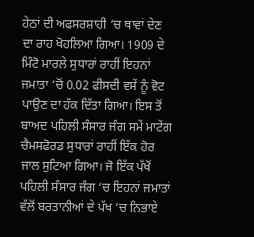ਹੇਠਾਂ ਦੀ ਅਫਸਰਸ਼ਾਹੀ ‘ਚ ਥਾਵਾਂ ਦੇਣ ਦਾ ਰਾਹ ਖੋਹਲਿਆ ਗਿਆ। 1909 ਦੇ ਮਿੰਟੋ ਮਾਰਲੇ ਸੁਧਾਰਾਂ ਰਾਹੀਂ ਇਹਨਾਂ ਜਮਾਤਾ ‘ਚੋਂ 0.02 ਫੀਸਦੀ ਵਸੇਂ ਨੂੰ ਵੋਟ ਪਾਉਣ ਦਾ ਹੱਕ ਦਿੱਤਾ ਗਿਆ। ਇਸ ਤੋਂ ਬਾਅਦ ਪਹਿਲੀ ਸੰਸਾਰ ਜੰਗ ਸਮੇਂ ਮਾਟੇਂਗ ਚੈਮਸਫੋਰਡ ਸੁਧਾਰਾਂ ਰਾਹੀਂ ਇੱਕ ਹੋਰ ਜਾਲ ਸੁਟਿਆ ਗਿਆ। ਜੋ ਇੱਕ ਪੱਖੋਂ ਪਹਿਲੀ ਸੰਸਾਰ ਜੰਗ ‘ਚ ਇਹਨਾਂ ਜਮਾਤਾਂ ਵੱਲੋਂ ਬਰਤਾਨੀਆਂ ਦੇ ਪੱਖ ‘ਚ ਨਿਭਾਏ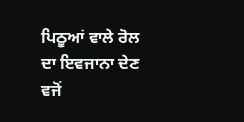ਪਿਠੂਆਂ ਵਾਲੇ ਰੋਲ ਦਾ ਇਵਜਾਨਾ ਦੇਣ ਵਜੋਂ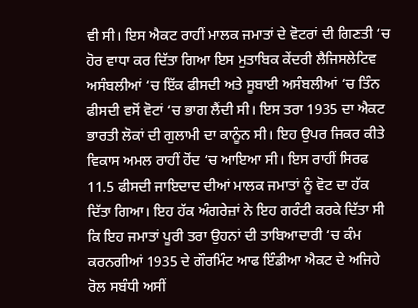ਵੀ ਸੀ। ਇਸ ਐਕਟ ਰਾਹੀਂ ਮਾਲਕ ਜਮਾਤਾਂ ਦੇ ਵੋਟਰਾਂ ਦੀ ਗਿਣਤੀ ‘ਚ ਹੋਰ ਵਾਧਾ ਕਰ ਦਿੱਤਾ ਗਿਆ ਇਸ ਮੁਤਾਬਿਕ ਕੇਂਦਰੀ ਲੈਜਿਸਲੇਟਿਵ ਅਸੰਬਲੀਆਂ ‘ਚ ਇੱਕ ਫੀਸਦੀ ਅਤੇ ਸੂਬਾਈ ਅਸੰਬਲੀਆਂ ‘ਚ ਤਿੰਨ ਫੀਸਦੀ ਵਸੋਂ ਵੋਟਾਂ ‘ਚ ਭਾਗ ਲੈਂਦੀ ਸੀ। ਇਸ ਤਰਾ 1935 ਦਾ ਐਕਟ ਭਾਰਤੀ ਲੋਕਾਂ ਦੀ ਗੁਲਾਮੀ ਦਾ ਕਾਨੂੰਨ ਸੀ। ਇਹ ਉਪਰ ਜਿਕਰ ਕੀਤੇ ਵਿਕਾਸ ਅਮਲ ਰਾਹੀਂ ਹੋਂਦ ‘ਚ ਆਇਆ ਸੀ। ਇਸ ਰਾਹੀਂ ਸਿਰਫ 11.5 ਫੀਸਦੀ ਜਾਇਦਾਦ ਦੀਆਂ ਮਾਲਕ ਜਮਾਤਾਂ ਨੂੰ ਵੋਟ ਦਾ ਹੱਕ ਦਿੱਤਾ ਗਿਆ। ਇਹ ਹੱਕ ਅੰਗਰੇਜ਼ਾਂ ਨੇ ਇਹ ਗਰੰਟੀ ਕਰਕੇ ਦਿੱਤਾ ਸੀ ਕਿ ਇਹ ਜਮਾਤਾਂ ਪੂਰੀ ਤਰਾ ਉਹਨਾਂ ਦੀ ਤਾਬਿਆਦਾਰੀ ‘ਚ ਕੰਮ ਕਰਨਗੀਆਂ 1935 ਦੇ ਗੌਰਮਿੰਟ ਆਫ ਇੰਡੀਆ ਐਕਟ ਦੇ ਅਜਿਹੇ ਰੋਲ ਸਬੰਧੀ ਅਸੀਂ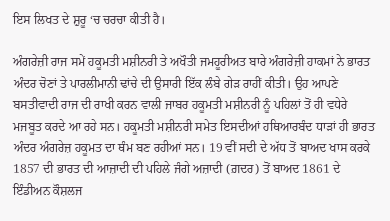ਇਸ ਲਿਖਤ ਦੇ ਸ਼ੁਰੂ ‘ਚ ਚਰਚਾ ਕੀਤੀ ਹੈ।

ਅੰਗਰੇਜ਼ੀ ਰਾਜ ਸਮੇਂ ਹਕੂਮਤੀ ਮਸ਼ੀਨਰੀ ਤੇ ਅਖੌਤੀ ਜਮਹੂਰੀਅਤ ਬਾਰੇ ਅੰਗਰੇਜ਼ੀ ਹਾਕਮਾਂ ਨੇ ਭਾਰਤ ਅੰਦਰ ਚੋਣਾਂ ਤੇ ਪਾਰਲੀਮਾਨੀ ਢਾਂਚੇ ਦੀ ਉਸਾਰੀ ਇੱਕ ਲੰਬੇ ਗੇੜ ਰਾਹੀਂ ਕੀਤੀ। ਉਹ ਆਪਣੇ ਬਸਤੀਵਾਦੀ ਰਾਜ ਦੀ ਰਾਖੀ ਕਰਨ ਵਾਲੀ ਜਾਬਰ ਹਕੂਮਤੀ ਮਸ਼ੀਨਰੀ ਨੂੰ ਪਹਿਲਾਂ ਤੋਂ ਹੀ ਵਧੇਰੇ ਮਜਬੂਤ ਕਰਦੇ ਆ ਰਹੇ ਸਨ। ਹਕੂਮਤੀ ਮਸ਼ੀਨਰੀ ਸਮੇਤ ਇਸਦੀਆਂ ਹਥਿਆਰਬੰਦ ਧਾੜਾਂ ਹੀ ਭਾਰਤ ਅੰਦਰ ਅੰਗਰੇਜ਼ ਹਕੂਮਤ ਦਾ ਥੰਮ ਬਣ ਰਹੀਆਂ ਸਨ। 19 ਵੀਂ ਸਦੀ ਦੇ ਅੱਧ ਤੋਂ ਬਾਅਦ ਖਾਸ ਕਰਕੇ 1857 ਦੀ ਭਾਰਤ ਦੀ ਆਜ਼ਾਦੀ ਦੀ ਪਹਿਲੇ ਜੰਗੇ ਅਜ਼ਾਦੀ (ਗ਼ਦਰ) ਤੋਂ ਬਾਅਦ 1861 ਦੇ ਇੰਡੀਅਨ ਕੌਸ਼ਲਜ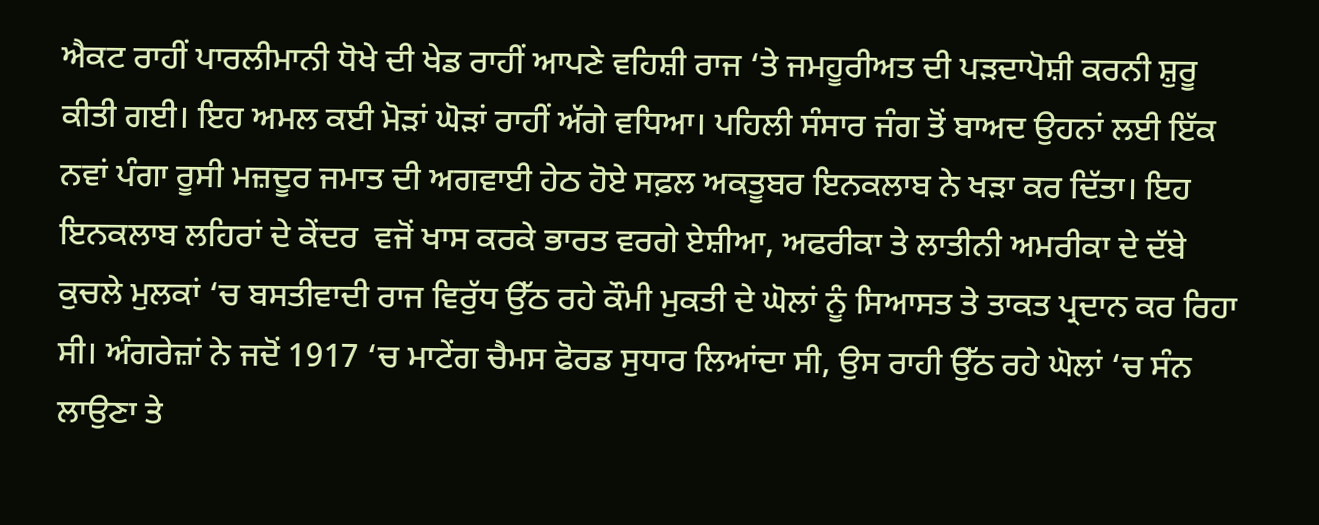ਐਕਟ ਰਾਹੀਂ ਪਾਰਲੀਮਾਨੀ ਧੋਖੇ ਦੀ ਖੇਡ ਰਾਹੀਂ ਆਪਣੇ ਵਹਿਸ਼ੀ ਰਾਜ ‘ਤੇ ਜਮਹੂਰੀਅਤ ਦੀ ਪੜਦਾਪੋਸ਼ੀ ਕਰਨੀ ਸ਼ੁਰੂ ਕੀਤੀ ਗਈ। ਇਹ ਅਮਲ ਕਈ ਮੋੜਾਂ ਘੋੜਾਂ ਰਾਹੀਂ ਅੱਗੇ ਵਧਿਆ। ਪਹਿਲੀ ਸੰਸਾਰ ਜੰਗ ਤੋਂ ਬਾਅਦ ਉਹਨਾਂ ਲਈ ਇੱਕ ਨਵਾਂ ਪੰਗਾ ਰੂਸੀ ਮਜ਼ਦੂਰ ਜਮਾਤ ਦੀ ਅਗਵਾਈ ਹੇਠ ਹੋਏ ਸਫ਼ਲ ਅਕਤੂਬਰ ਇਨਕਲਾਬ ਨੇ ਖੜਾ ਕਰ ਦਿੱਤਾ। ਇਹ ਇਨਕਲਾਬ ਲਹਿਰਾਂ ਦੇ ਕੇਂਦਰ  ਵਜੋਂ ਖਾਸ ਕਰਕੇ ਭਾਰਤ ਵਰਗੇ ਏਸ਼ੀਆ, ਅਫਰੀਕਾ ਤੇ ਲਾਤੀਨੀ ਅਮਰੀਕਾ ਦੇ ਦੱਬੇ ਕੁਚਲੇ ਮੁਲਕਾਂ ‘ਚ ਬਸਤੀਵਾਦੀ ਰਾਜ ਵਿਰੁੱਧ ਉੱਠ ਰਹੇ ਕੌਮੀ ਮੁਕਤੀ ਦੇ ਘੋਲਾਂ ਨੂੰ ਸਿਆਸਤ ਤੇ ਤਾਕਤ ਪ੍ਰਦਾਨ ਕਰ ਰਿਹਾ ਸੀ। ਅੰਗਰੇਜ਼ਾਂ ਨੇ ਜਦੋਂ 1917 ‘ਚ ਮਾਟੇਂਗ ਚੈਮਸ ਫੋਰਡ ਸੁਧਾਰ ਲਿਆਂਦਾ ਸੀ, ਉਸ ਰਾਹੀ ਉੱਠ ਰਹੇ ਘੋਲਾਂ ‘ਚ ਸੰਨ ਲਾਉਣਾ ਤੇ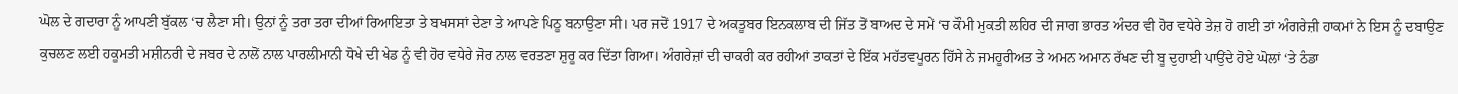ਘੋਲ ਦੇ ਗਦਾਰਾ ਨੂੰ ਆਪਣੀ ਬੁੱਕਲ ‘ਚ ਲੈਣਾ ਸੀ। ਉਨਾਂ ਨੂੰ ਤਰਾ ਤਰਾ ਦੀਆਂ ਰਿਆਇਤਾ ਤੇ ਬਖਸਸਾਂ ਦੇਣਾ ਤੇ ਆਪਣੇ ਪਿਠੂ ਬਨਾਉਣਾ ਸੀ। ਪਰ ਜਦੋਂ 1917 ਦੇ ਅਕਤੂਬਰ ਇਨਕਲਾਬ ਦੀ ਜਿੱਤ ਤੋਂ ਬਾਅਦ ਦੇ ਸਮੇਂ ‘ਚ ਕੌਮੀ ਮੁਕਤੀ ਲਹਿਰ ਦੀ ਜਾਗ ਭਾਰਤ ਅੰਦਰ ਵੀ ਹੋਰ ਵਧੇਰੇ ਤੇਜ਼ ਹੋ ਗਈ ਤਾਂ ਅੰਗਰੇਜ਼ੀ ਹਾਕਮਾਂ ਨੇ ਇਸ ਨੂੰ ਦਬਾਉਣ ਕੁਚਲਣ ਲਈ ਹਕੂਮਤੀ ਮਸ਼ੀਨਰੀ ਦੇ ਜਬਰ ਦੇ ਨਾਲੋਂ ਨਾਲ ਪਾਰਲੀਮਾਨੀ ਧੋਖੇ ਦੀ ਖੇਡ ਨੂੰ ਵੀ ਹੋਰ ਵਧੇਰੇ ਜੋਰ ਨਾਲ ਵਰਤਣਾ ਸ਼ੁਰੂ ਕਰ ਦਿੱਤਾ ਗਿਆ। ਅੰਗਰੇਜ਼ਾਂ ਦੀ ਚਾਕਰੀ ਕਰ ਰਹੀਆਂ ਤਾਕਤਾਂ ਦੇ ਇੱਕ ਮਹੱਤਵਪੂਰਨ ਹਿੱਸੇ ਨੇ ਜਮਹੂਰੀਅਤ ਤੇ ਅਮਨ ਅਮਾਨ ਰੱਖਣ ਦੀ ਬੂ ਦੁਹਾਈ ਪਾਉਂਦੇ ਹੋਏ ਘੋਲਾਂ ‘ਤੇ ਠੰਡਾ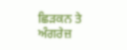ਛਿੜਕਨ ਤੇ ਅੰਗਰੇਜ਼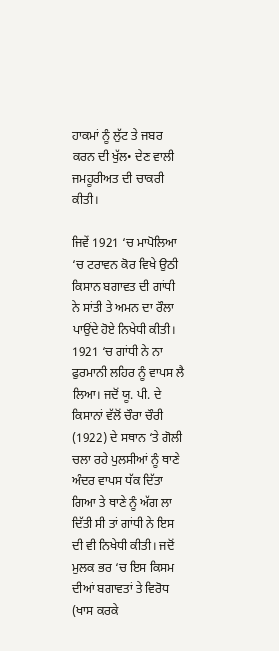ਹਾਕਮਾਂ ਨੂੰ ਲੁੱਟ ਤੇ ਜਬਰ ਕਰਨ ਦੀ ਖੁੱਲ• ਦੇਣ ਵਾਲੀ ਜਮਹੂਰੀਅਤ ਦੀ ਚਾਕਰੀ ਕੀਤੀ।

ਜਿਵੇਂ 1921 ‘ਚ ਮਾਪੋਲਿਆ ‘ਚ ਟਰਾਵਨ ਕੋਰ ਵਿਖੇ ਉਠੀ ਕਿਸਾਨ ਬਗਾਵਤ ਦੀ ਗਾਂਧੀ ਨੇ ਸਾਂਤੀ ਤੇ ਅਮਨ ਦਾ ਰੌਲਾ ਪਾਉਂਦੇ ਹੋਏ ਨਿਖੇਧੀ ਕੀਤੀ। 1921 ‘ਚ ਗਾਂਧੀ ਨੇ ਨਾ ਫੁਰਮਾਨੀ ਲਹਿਰ ਨੂੰ ਵਾਪਸ ਲੈ ਲਿਆ। ਜਦੋਂ ਯੂ. ਪੀ. ਦੇ ਕਿਸਾਨਾਂ ਵੱਲੋਂ ਚੌਰਾ ਚੌਰੀ (1922) ਦੇ ਸਥਾਨ ‘ਤੇ ਗੋਲੀ ਚਲਾ ਰਹੇ ਪੁਲਸੀਆਂ ਨੂੰ ਥਾਣੇ ਅੰਦਰ ਵਾਪਸ ਧੱਕ ਦਿੱਤਾ ਗਿਆ ਤੇ ਥਾਣੇ ਨੂੰ ਅੱਗ ਲਾ ਦਿੱਤੀ ਸੀ ਤਾਂ ਗਾਂਧੀ ਨੇ ਇਸ ਦੀ ਵੀ ਨਿਖੇਧੀ ਕੀਤੀ। ਜਦੋਂ ਮੁਲਕ ਭਰ ‘ਚ ਇਸ ਕਿਸਮ ਦੀਆਂ ਬਗਾਵਤਾਂ ਤੇ ਵਿਰੋਧ (ਖਾਸ ਕਰਕੇ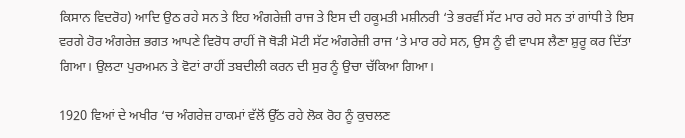ਕਿਸਾਨ ਵਿਦਰੋਹ) ਆਦਿ ਉਠ ਰਹੇ ਸਨ ਤੇ ਇਹ ਅੰਗਰੇਜ਼ੀ ਰਾਜ ਤੇ ਇਸ ਦੀ ਹਕੂਮਤੀ ਮਸ਼ੀਨਰੀ ‘ਤੇ ਭਰਵੀਂ ਸੱਟ ਮਾਰ ਰਹੇ ਸਨ ਤਾਂ ਗਾਂਧੀ ਤੇ ਇਸ ਵਰਗੇ ਹੋਰ ਅੰਗਰੇਜ਼ ਭਗਤ ਆਪਣੇ ਵਿਰੋਧ ਰਾਹੀਂ ਜੋ ਥੋੜੀ ਮੋਟੀ ਸੱਟ ਅੰਗਰੇਜ਼ੀ ਰਾਜ ‘ਤੇ ਮਾਰ ਰਹੇ ਸਨ, ਉਸ ਨੂੰ ਵੀ ਵਾਪਸ ਲੈਣਾ ਸ਼ੁਰੂ ਕਰ ਦਿੱਤਾ ਗਿਆ। ਉਲਟਾ ਪੁਰਅਮਨ ਤੇ ਵੋਟਾਂ ਰਾਹੀਂ ਤਬਦੀਲੀ ਕਰਨ ਦੀ ਸੁਰ ਨੂੰ ਉਚਾ ਚੱਕਿਆ ਗਿਆ।

1920 ਵਿਆਂ ਦੇ ਅਖੀਰ ‘ਚ ਅੰਗਰੇਜ਼ ਹਾਕਮਾਂ ਵੱਲੋਂ ਉੱਠ ਰਹੇ ਲੋਕ ਰੋਹ ਨੂੰ ਕੁਚਲਣ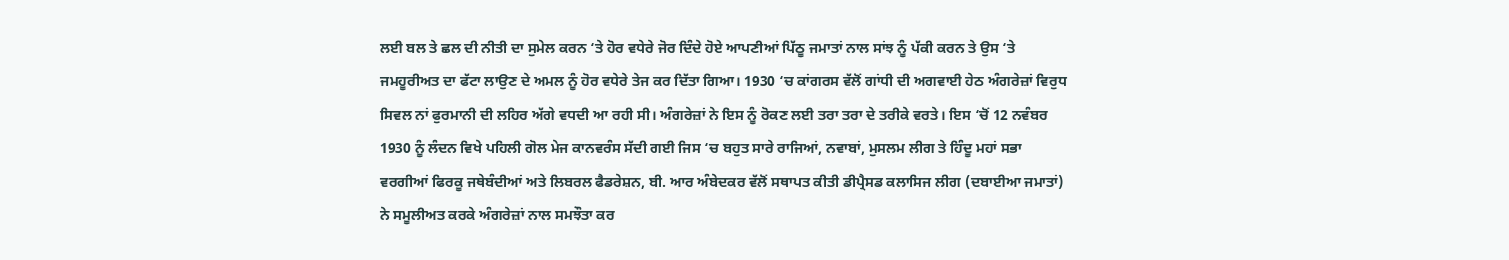ਲਈ ਬਲ ਤੇ ਛਲ ਦੀ ਨੀਤੀ ਦਾ ਸੁਮੇਲ ਕਰਨ ‘ਤੇ ਹੋਰ ਵਧੇਰੇ ਜੋਰ ਦਿੰਦੇ ਹੋਏ ਆਪਣੀਆਂ ਪਿੱਠੂ ਜਮਾਤਾਂ ਨਾਲ ਸਾਂਝ ਨੂੰ ਪੱਕੀ ਕਰਨ ਤੇ ਉਸ ‘ਤੇ ਜਮਹੂਰੀਅਤ ਦਾ ਫੱਟਾ ਲਾਉਣ ਦੇ ਅਮਲ ਨੂੰ ਹੋਰ ਵਧੇਰੇ ਤੇਜ ਕਰ ਦਿੱਤਾ ਗਿਆ। 1930 ‘ਚ ਕਾਂਗਰਸ ਵੱਲੋਂ ਗਾਂਧੀ ਦੀ ਅਗਵਾਈ ਹੇਠ ਅੰਗਰੇਜ਼ਾਂ ਵਿਰੁਧ ਸਿਵਲ ਨਾਂ ਫੁਰਮਾਨੀ ਦੀ ਲਹਿਰ ਅੱਗੇ ਵਧਦੀ ਆ ਰਹੀ ਸੀ। ਅੰਗਰੇਜ਼ਾਂ ਨੇ ਇਸ ਨੂੰ ਰੋਕਣ ਲਈ ਤਰਾ ਤਰਾ ਦੇ ਤਰੀਕੇ ਵਰਤੇ। ਇਸ ‘ਚੋਂ 12 ਨਵੰਬਰ 1930 ਨੂੰ ਲੰਦਨ ਵਿਖੇ ਪਹਿਲੀ ਗੋਲ ਮੇਜ ਕਾਨਵਰੰਸ ਸੱਦੀ ਗਈ ਜਿਸ ‘ਚ ਬਹੁਤ ਸਾਰੇ ਰਾਜਿਆਂ, ਨਵਾਬਾਂ, ਮੁਸਲਮ ਲੀਗ ਤੇ ਹਿੰਦੂ ਮਹਾਂ ਸਭਾ ਵਰਗੀਆਂ ਫਿਰਕੂ ਜਥੇਬੰਦੀਆਂ ਅਤੇ ਲਿਬਰਲ ਫੈਡਰੇਸ਼ਨ, ਬੀ. ਆਰ ਅੰਬੇਦਕਰ ਵੱਲੋਂ ਸਥਾਪਤ ਕੀਤੀ ਡੀਪ੍ਰੈਸਡ ਕਲਾਸਿਜ ਲੀਗ (ਦਬਾਈਆ ਜਮਾਤਾਂ) ਨੇ ਸਮੂਲੀਅਤ ਕਰਕੇ ਅੰਗਰੇਜ਼ਾਂ ਨਾਲ ਸਮਝੌਤਾ ਕਰ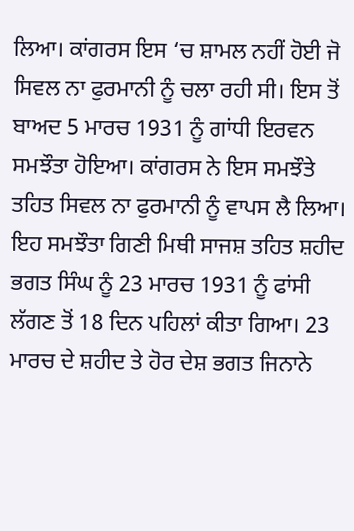ਲਿਆ। ਕਾਂਗਰਸ ਇਸ ‘ਚ ਸ਼ਾਮਲ ਨਹੀਂ ਹੋਈ ਜੋ ਸਿਵਲ ਨਾ ਫੁਰਮਾਨੀ ਨੂੰ ਚਲਾ ਰਹੀ ਸੀ। ਇਸ ਤੋਂ ਬਾਅਦ 5 ਮਾਰਚ 1931 ਨੂੰ ਗਾਂਧੀ ਇਰਵਨ ਸਮਝੌਤਾ ਹੋਇਆ। ਕਾਂਗਰਸ ਨੇ ਇਸ ਸਮਝੌਤੇ ਤਹਿਤ ਸਿਵਲ ਨਾ ਫੁਰਮਾਨੀ ਨੂੰ ਵਾਪਸ ਲੈ ਲਿਆ। ਇਹ ਸਮਝੌਤਾ ਗਿਣੀ ਮਿਥੀ ਸਾਜਸ਼ ਤਹਿਤ ਸ਼ਹੀਦ ਭਗਤ ਸਿੰਘ ਨੂੰ 23 ਮਾਰਚ 1931 ਨੂੰ ਫਾਂਸੀ ਲੱਗਣ ਤੋਂ 18 ਦਿਨ ਪਹਿਲਾਂ ਕੀਤਾ ਗਿਆ। 23 ਮਾਰਚ ਦੇ ਸ਼ਹੀਦ ਤੇ ਹੋਰ ਦੇਸ਼ ਭਗਤ ਜਿਨਾਨੇ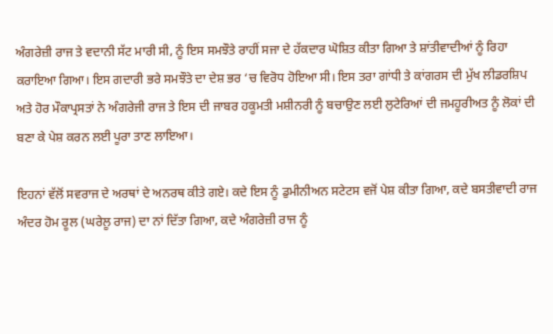ਅੰਗਰੇਜ਼ੀ ਰਾਜ ਤੇ ਵਦਾਨੀ ਸੱਟ ਮਾਰੀ ਸੀ, ਨੂੰ ਇਸ ਸਮਝੌਤੇ ਰਾਹੀਂ ਸਜਾ ਦੇ ਹੱਕਦਾਰ ਘੋਸ਼ਿਤ ਕੀਤਾ ਗਿਆ ਤੇ ਸ਼ਾਂਤੀਵਾਦੀਆਂ ਨੂੰ ਰਿਹਾ ਕਰਾਇਆ ਗਿਆ। ਇਸ ਗਦਾਰੀ ਭਰੇ ਸਮਝੌਤੇ ਦਾ ਦੇਸ਼ ਭਰ ‘ਚ ਵਿਰੋਧ ਹੋਇਆ ਸੀ। ਇਸ ਤਰਾ ਗਾਂਧੀ ਤੇ ਕਾਂਗਰਸ ਦੀ ਮੁੱਖ ਲੀਡਰਸ਼ਿਪ ਅਤੇ ਹੋਰ ਮੌਕਾਪ੍ਰਸਤਾਂ ਨੇ ਅੰਗਰੇਜੀ ਰਾਜ ਤੇ ਇਸ ਦੀ ਜਾਬਰ ਹਕੂਮਤੀ ਮਸ਼ੀਨਰੀ ਨੂੰ ਬਚਾਉਣ ਲਈ ਲੁਟੇਰਿਆਂ ਦੀ ਜਮਹੂਰੀਅਤ ਨੂੰ ਲੋਕਾਂ ਦੀ ਬਣਾ ਕੇ ਪੇਸ਼ ਕਰਨ ਲਈ ਪੂਰਾ ਤਾਣ ਲਾਇਆ।

ਇਹਨਾਂ ਵੱਲੋਂ ਸਵਰਾਜ ਦੇ ਅਰਥਾਂ ਦੇ ਅਨਰਥ ਕੀਤੇ ਗਏ। ਕਦੇ ਇਸ ਨੂੰ ਡੁਮੀਨੀਅਨ ਸਟੇਟਸ ਵਜੋਂ ਪੇਸ਼ ਕੀਤਾ ਗਿਆ, ਕਦੇ ਬਸਤੀਵਾਦੀ ਰਾਜ ਅੰਦਰ ਹੋਮ ਰੂਲ (ਘਰੇਲੂ ਰਾਜ) ਦਾ ਨਾਂ ਦਿੱਤਾ ਗਿਆ, ਕਦੇ ਅੰਗਰੇਜ਼ੀ ਰਾਜ ਨੂੰ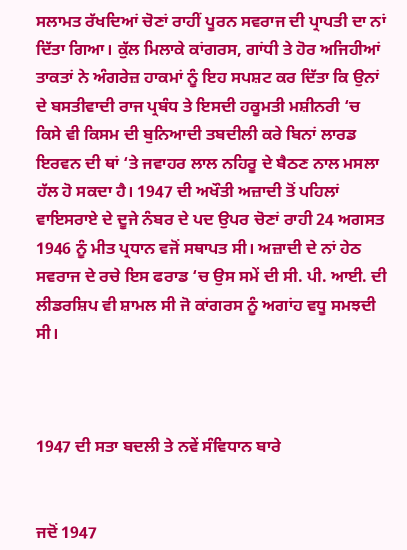ਸਲਾਮਤ ਰੱਖਦਿਆਂ ਚੋਣਾਂ ਰਾਹੀਂ ਪੂਰਨ ਸਵਰਾਜ ਦੀ ਪ੍ਰਾਪਤੀ ਦਾ ਨਾਂ ਦਿੱਤਾ ਗਿਆ। ਕੁੱਲ ਮਿਲਾਕੇ ਕਾਂਗਰਸ, ਗਾਂਧੀ ਤੇ ਹੋਰ ਅਜਿਹੀਆਂ ਤਾਕਤਾਂ ਨੇ ਅੰਗਰੇਜ਼ ਹਾਕਮਾਂ ਨੂੰ ਇਹ ਸਪਸ਼ਟ ਕਰ ਦਿੱਤਾ ਕਿ ਉਨਾਂ ਦੇ ਬਸਤੀਵਾਦੀ ਰਾਜ ਪ੍ਰਬੰਧ ਤੇ ਇਸਦੀ ਹਕੂਮਤੀ ਮਸ਼ੀਨਰੀ ‘ਚ ਕਿਸੇ ਵੀ ਕਿਸਮ ਦੀ ਬੁਨਿਆਦੀ ਤਬਦੀਲੀ ਕਰੇ ਬਿਨਾਂ ਲਾਰਡ ਇਰਵਨ ਦੀ ਥਾਂ ‘ਤੇ ਜਵਾਹਰ ਲਾਲ ਨਹਿਰੂ ਦੇ ਬੈਠਣ ਨਾਲ ਮਸਲਾ ਹੱਲ ਹੋ ਸਕਦਾ ਹੈ। 1947 ਦੀ ਅਖੌਤੀ ਅਜ਼ਾਦੀ ਤੋਂ ਪਹਿਲਾਂ ਵਾਇਸਰਾਏ ਦੇ ਦੂਜੇ ਨੰਬਰ ਦੇ ਪਦ ਉਪਰ ਚੋਣਾਂ ਰਾਹੀ 24 ਅਗਸਤ 1946 ਨੂੰ ਮੀਤ ਪ੍ਰਧਾਨ ਵਜੋਂ ਸਥਾਪਤ ਸੀ। ਅਜ਼ਾਦੀ ਦੇ ਨਾਂ ਹੇਠ ਸਵਰਾਜ ਦੇ ਰਚੇ ਇਸ ਫਰਾਡ ‘ਚ ਉਸ ਸਮੇਂ ਦੀ ਸੀ. ਪੀ. ਆਈ. ਦੀ ਲੀਡਰਸ਼ਿਪ ਵੀ ਸ਼ਾਮਲ ਸੀ ਜੋ ਕਾਂਗਰਸ ਨੂੰ ਅਗਾਂਹ ਵਧੂ ਸਮਝਦੀ ਸੀ।



1947 ਦੀ ਸਤਾ ਬਦਲੀ ਤੇ ਨਵੇਂ ਸੰਵਿਧਾਨ ਬਾਰੇ


ਜਦੋਂ 1947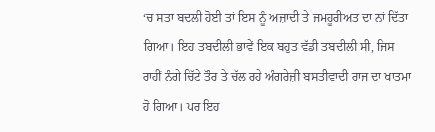‘ਚ ਸਤਾ ਬਦਲੀ ਹੋਈ ਤਾਂ ਇਸ ਨੂੰ ਅਜ਼ਾਦੀ ਤੇ ਜਮਹੂਰੀਅਤ ਦਾ ਨਾਂ ਦਿੱਤਾ ਗਿਆ। ਇਹ ਤਬਦੀਲੀ ਭਾਵੇਂ ਇਕ ਬਹੁਤ ਵੱਡੀ ਤਬਦੀਲੀ ਸੀ, ਜਿਸ ਰਾਹੀਂ ਨੰਗੇ ਚਿੱਟੇ ਤੌਰ ਤੇ ਚੱਲ ਰਹੇ ਅੰਗਰੇਜ਼ੀ ਬਸਤੀਵਾਦੀ ਰਾਜ ਦਾ ਖਾਤਮਾ ਹੋ ਗਿਆ। ਪਰ ਇਹ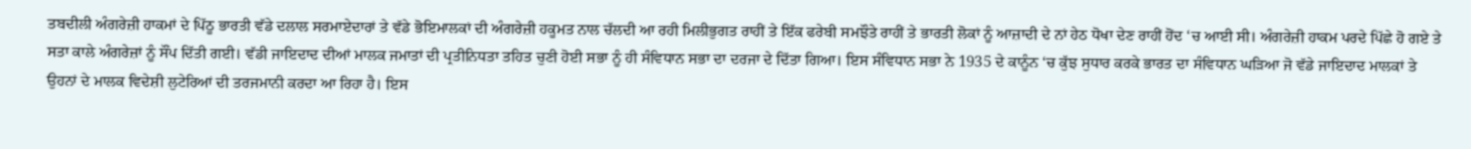ਤਬਦੀਲੀ ਅੰਗਰੇਜ਼ੀ ਹਾਕਮਾਂ ਦੇ ਪਿੱਠੂ ਭਾਰਤੀ ਵੱਡੇ ਦਲਾਲ ਸਰਮਾਏਦਾਰਾਂ ਤੇ ਵੱਡੇ ਭੋਇਮਾਲਕਾਂ ਦੀ ਅੰਗਰੇਜ਼ੀ ਹਕੂਮਤ ਨਾਲ ਚੱਲਦੀ ਆ ਰਹੀ ਮਿਲੀਭੁਗਤ ਰਾਹੀਂ ਤੇ ਇੱਕ ਫਰੇਬੀ ਸਮਝੌਤੇ ਰਾਹੀਂ ਤੇ ਭਾਰਤੀ ਲੋਕਾਂ ਨੂੰ ਆਜ਼ਾਦੀ ਦੇ ਨਾਂ ਹੇਠ ਧੋਖਾ ਦੇਣ ਰਾਹੀਂ ਹੋਂਦ ‘ਚ ਆਈ ਸੀ। ਅੰਗਰੇਜ਼ੀ ਹਾਕਮ ਪਰਦੇ ਪਿੱਛੇ ਹੋ ਗਏ ਤੇ ਸਤਾ ਕਾਲੇ ਅੰਗਰੇਜ਼ਾਂ ਨੂੰ ਸੌਂਪ ਦਿੱਤੀ ਗਈ। ਵੱਡੀ ਜਾਇਦਾਦ ਦੀਆਂ ਮਾਲਕ ਜਮਾਤਾਂ ਦੀ ਪ੍ਰਤੀਨਿਧਤਾ ਤਹਿਤ ਚੁਣੀ ਹੋਈ ਸਭਾ ਨੂੰ ਹੀ ਸੰਵਿਧਾਨ ਸਭਾ ਦਾ ਦਰਜਾ ਦੇ ਦਿੱਤਾ ਗਿਆ। ਇਸ ਸੰਵਿਧਾਨ ਸਭਾ ਨੇ 1935 ਦੇ ਕਾਨੂੰਨ ‘ਚ ਕੁੱਝ ਸੁਧਾਰ ਕਰਕੇ ਭਾਰਤ ਦਾ ਸੰਵਿਧਾਨ ਘੜਿਆ ਜੋ ਵੱਡੇ ਜਾਇਦਾਦ ਮਾਲਕਾਂ ਤੇ ਉਹਨਾਂ ਦੇ ਮਾਲਕ ਵਿਦੇਸ਼ੀ ਲੁਟੇਰਿਆਂ ਦੀ ਤਰਜਮਾਨੀ ਕਰਦਾ ਆ ਰਿਹਾ ਹੈ। ਇਸ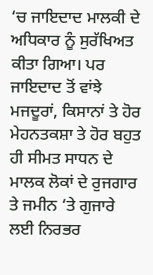‘ਚ ਜਾਇਦਾਦ ਮਾਲਕੀ ਦੇ ਅਧਿਕਾਰ ਨੂੰ ਸੁਰੱਖਿਅਤ ਕੀਤਾ ਗਿਆ। ਪਰ ਜਾਇਦਾਦ ਤੋਂ ਵਾਂਝੇ ਮਜਦੂਰਾਂ, ਕਿਸਾਨਾਂ ਤੇ ਹੋਰ ਮੇਹਨਤਕਸ਼ਾ ਤੇ ਹੋਰ ਬਹੁਤ ਹੀ ਸੀਮਤ ਸਾਧਨ ਦੇ ਮਾਲਕ ਲੋਕਾਂ ਦੇ ਰੁਜਗਾਰ ਤੇ ਜਮੀਨ ‘ਤੇ ਗੁਜਾਰੇ ਲਈ ਨਿਰਭਰ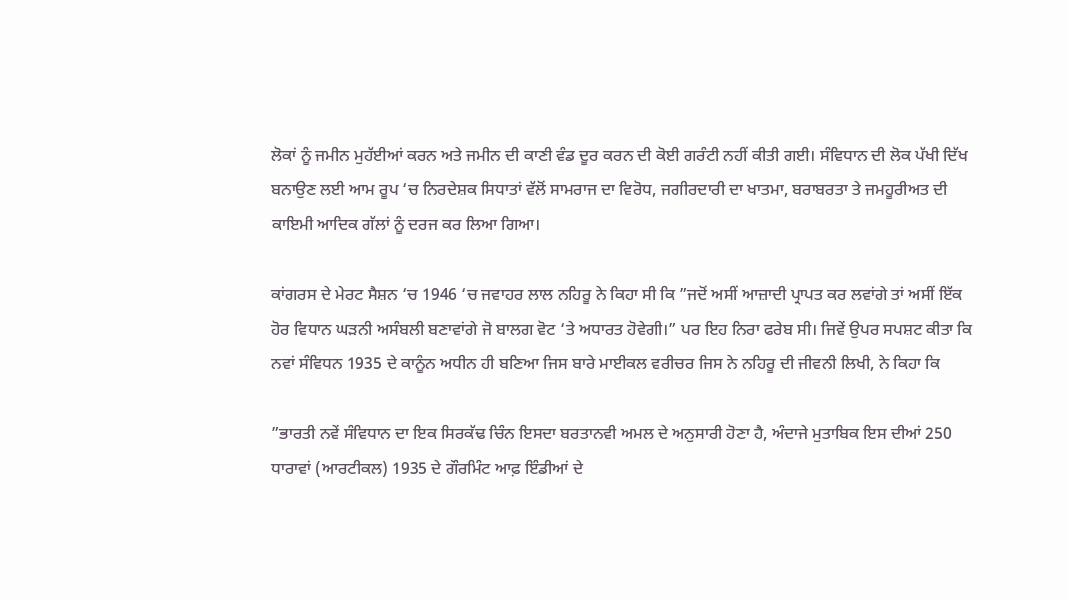ਲੋਕਾਂ ਨੂੰ ਜਮੀਨ ਮੁਹੱਈਆਂ ਕਰਨ ਅਤੇ ਜਮੀਨ ਦੀ ਕਾਣੀ ਵੰਡ ਦੂਰ ਕਰਨ ਦੀ ਕੋਈ ਗਰੰਟੀ ਨਹੀਂ ਕੀਤੀ ਗਈ। ਸੰਵਿਧਾਨ ਦੀ ਲੋਕ ਪੱਖੀ ਦਿੱਖ ਬਨਾਉਣ ਲਈ ਆਮ ਰੂਪ ‘ਚ ਨਿਰਦੇਸ਼ਕ ਸਿਧਾਤਾਂ ਵੱਲੋਂ ਸਾਮਰਾਜ ਦਾ ਵਿਰੋਧ, ਜਗੀਰਦਾਰੀ ਦਾ ਖਾਤਮਾ, ਬਰਾਬਰਤਾ ਤੇ ਜਮਹੂਰੀਅਤ ਦੀ ਕਾਇਮੀ ਆਦਿਕ ਗੱਲਾਂ ਨੂੰ ਦਰਜ ਕਰ ਲਿਆ ਗਿਆ।

ਕਾਂਗਰਸ ਦੇ ਮੇਰਟ ਸੈਸ਼ਨ ‘ਚ 1946 ‘ਚ ਜਵਾਹਰ ਲਾਲ ਨਹਿਰੂ ਨੇ ਕਿਹਾ ਸੀ ਕਿ ”ਜਦੋਂ ਅਸੀਂ ਆਜ਼ਾਦੀ ਪ੍ਰਾਪਤ ਕਰ ਲਵਾਂਗੇ ਤਾਂ ਅਸੀਂ ਇੱਕ ਹੋਰ ਵਿਧਾਨ ਘੜਨੀ ਅਸੰਬਲੀ ਬਣਾਵਾਂਗੇ ਜੋ ਬਾਲਗ ਵੋਟ ‘ਤੇ ਅਧਾਰਤ ਹੋਵੇਗੀ।” ਪਰ ਇਹ ਨਿਰਾ ਫਰੇਬ ਸੀ। ਜਿਵੇਂ ਉਪਰ ਸਪਸ਼ਟ ਕੀਤਾ ਕਿ ਨਵਾਂ ਸੰਵਿਧਨ 1935 ਦੇ ਕਾਨੂੰਨ ਅਧੀਨ ਹੀ ਬਣਿਆ ਜਿਸ ਬਾਰੇ ਮਾਈਕਲ ਵਰੀਚਰ ਜਿਸ ਨੇ ਨਹਿਰੂ ਦੀ ਜੀਵਨੀ ਲਿਖੀ, ਨੇ ਕਿਹਾ ਕਿ

”ਭਾਰਤੀ ਨਵੇਂ ਸੰਵਿਧਾਨ ਦਾ ਇਕ ਸਿਰਕੱਢ ਚਿੰਨ ਇਸਦਾ ਬਰਤਾਨਵੀ ਅਮਲ ਦੇ ਅਨੁਸਾਰੀ ਹੋਣਾ ਹੈ, ਅੰਦਾਜੇ ਮੁਤਾਬਿਕ ਇਸ ਦੀਆਂ 250 ਧਾਰਾਵਾਂ (ਆਰਟੀਕਲ) 1935 ਦੇ ਗੌਰਮਿੰਟ ਆਫ਼ ਇੰਡੀਆਂ ਦੇ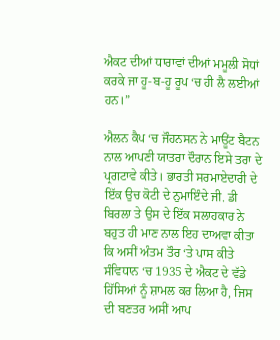ਐਕਟ ਦੀਆਂ ਧਾਰਾਵਾਂ ਦੀਆਂ ਮਮੂਲੀ ਸੋਧਾਂ ਕਰਕੇ ਜਾ ਹੂ-ਬ-ਹੂ ਰੂਪ ‘ਚ ਹੀ ਲੈ ਲਈਆਂ ਹਨ।”

ਐਲਨ ਕੈਪ ‘ਚ ਜੌਹਨਸਨ ਨੇ ਮਾਊਂਟ ਬੈਟਨ ਨਾਲ ਆਪਣੀ ਯਾਤਰਾ ਦੌਰਾਨ ਇਸੇ ਤਰਾ ਦੇ ਪ੍ਰਗਟਾਵੇ ਕੀਤੇ। ਭਾਰਤੀ ਸਰਮਾਏਦਾਰੀ ਦੇ ਇੱਕ ਉਚ ਕੋਟੀ ਦੇ ਨੁਮਾਇੰਦੇ ਜੀ. ਡੀ ਬਿਰਲਾ ਤੇ ਉਸ ਦੇ ਇੱਕ ਸਲਾਹਕਾਰ ਨੇ ਬਹੁਤ ਹੀ ਮਾਣ ਨਾਲ ਇਹ ਦਾਅਵਾ ਕੀਤਾ ਕਿ ਅਸੀਂ ਅੰਤਮ ਤੌਰ ‘ਤੇ ਪਾਸ ਕੀਤੇ ਸੰਵਿਧਾਨ ‘ਚ 1935 ਦੇ ਐਕਟ ਦੇ ਵੱਡੇ ਹਿੱਸਿਆਂ ਨੂੰ ਸ਼ਾਮਲ ਕਰ ਲਿਆ ਹੈ, ਜਿਸ ਦੀ ਬਣਤਰ ਅਸੀਂ ਆਪ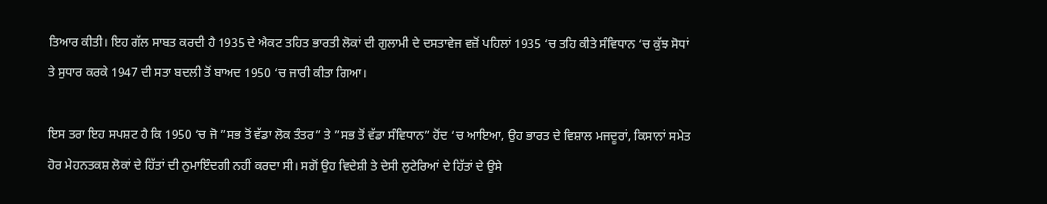ਤਿਆਰ ਕੀਤੀ। ਇਹ ਗੱਲ ਸਾਬਤ ਕਰਦੀ ਹੈ 1935 ਦੇ ਐਕਟ ਤਹਿਤ ਭਾਰਤੀ ਲੋਕਾਂ ਦੀ ਗੁਲਾਮੀ ਦੇ ਦਸਤਾਵੇਜ ਵਜ਼ੋਂ ਪਹਿਲਾਂ 1935 ‘ਚ ਤਹਿ ਕੀਤੇ ਸੰਵਿਧਾਨ ‘ਚ ਕੁੱਝ ਸੋਧਾਂ ਤੇ ਸੁਧਾਰ ਕਰਕੇ 1947 ਦੀ ਸਤਾ ਬਦਲੀ ਤੋਂ ਬਾਅਦ 1950 ‘ਚ ਜਾਰੀ ਕੀਤਾ ਗਿਆ।

ਇਸ ਤਰਾ ਇਹ ਸਪਸ਼ਟ ਹੈ ਕਿ 1950 ‘ਚ ਜੋ ”ਸਭ ਤੋਂ ਵੱਡਾ ਲੋਕ ਤੰਤਰ” ਤੇ ”ਸਭ ਤੋਂ ਵੱਡਾ ਸੰਵਿਧਾਨ” ਹੋਂਦ ‘ਚ ਆਇਆ, ਉਹ ਭਾਰਤ ਦੇ ਵਿਸ਼ਾਲ ਮਜਦੂਰਾਂ, ਕਿਸਾਨਾਂ ਸਮੇਤ ਹੋਰ ਮੇਹਨਤਕਸ਼ ਲੋਕਾਂ ਦੇ ਹਿੱਤਾਂ ਦੀ ਨੁਮਾਇੰਦਗੀ ਨਹੀਂ ਕਰਦਾ ਸੀ। ਸਗੋਂ ਉਹ ਵਿਦੇਸ਼ੀ ਤੇ ਦੇਸੀ ਲੁਟੇਰਿਆਂ ਦੇ ਹਿੱਤਾਂ ਦੇ ਉਸੇ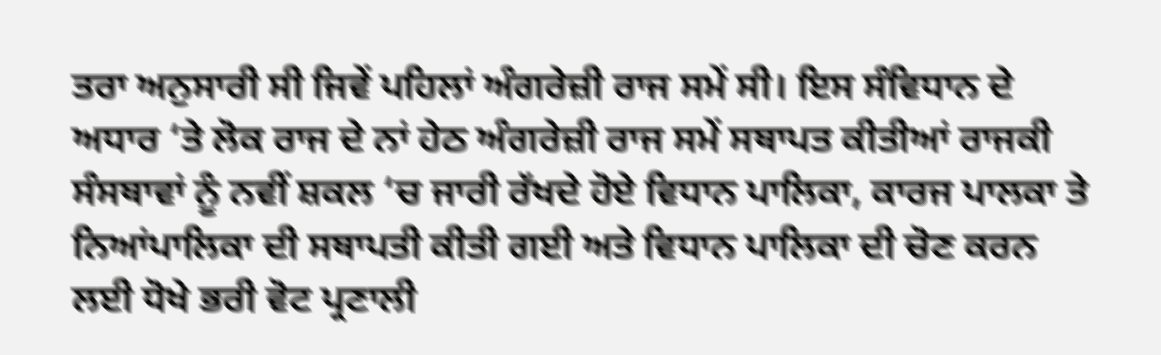ਤਰਾ ਅਨੁਸਾਰੀ ਸੀ ਜਿਵੇਂ ਪਹਿਲਾਂ ਅੰਗਰੇਜ਼ੀ ਰਾਜ ਸਮੇਂ ਸੀ। ਇਸ ਸੰਵਿਧਾਨ ਦੇ ਅਧਾਰ ‘ਤੇ ਲੋਕ ਰਾਜ ਦੇ ਨਾਂ ਹੇਠ ਅੰਗਰੇਜ਼ੀ ਰਾਜ ਸਮੇਂ ਸਥਾਪਤ ਕੀਤੀਆਂ ਰਾਜਕੀ ਸੰਸਥਾਵਾਂ ਨੂੰ ਨਵੀਂ ਸ਼ਕਲ ‘ਚ ਜਾਰੀ ਰੱਖਦੇ ਹੋਏ ਵਿਧਾਨ ਪਾਲਿਕਾ, ਕਾਰਜ ਪਾਲਕਾ ਤੇ ਨਿਆਂਪਾਲਿਕਾ ਦੀ ਸਥਾਪਤੀ ਕੀਤੀ ਗਈ ਅਤੇ ਵਿਧਾਨ ਪਾਲਿਕਾ ਦੀ ਚੋਣ ਕਰਨ ਲਈ ਧੋਖੇ ਭਰੀ ਵੋਟ ਪ੍ਰਣਾਲੀ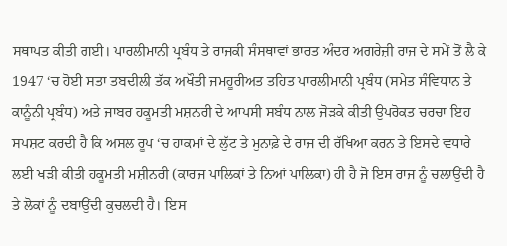ਸਥਾਪਤ ਕੀਤੀ ਗਈ। ਪਾਰਲੀਮਾਨੀ ਪ੍ਰਬੰਧ ਤੇ ਰਾਜਕੀ ਸੰਸਥਾਵਾਂ ਭਾਰਤ ਅੰਦਰ ਅਗਰੇਜ਼ੀ ਰਾਜ ਦੇ ਸਮੇਂ ਤੋਂ ਲੈ ਕੇ 1947 ‘ਚ ਹੋਈ ਸਤਾ ਤਬਦੀਲੀ ਤੱਕ ਅਖੌਤੀ ਜਮਹੂਰੀਅਤ ਤਹਿਤ ਪਾਰਲੀਮਾਨੀ ਪ੍ਰਬੰਧ (ਸਮੇਤ ਸੰਵਿਧਾਨ ਤੇ ਕਾਨੂੰਨੀ ਪ੍ਰਬੰਧ) ਅਤੇ ਜਾਬਰ ਹਕੂਮਤੀ ਮਸ਼ਨਰੀ ਦੇ ਆਪਸੀ ਸਬੰਧ ਨਾਲ ਜੋੜਕੇ ਕੀਤੀ ਉਪਰੋਕਤ ਚਰਚਾ ਇਹ ਸਪਸ਼ਟ ਕਰਦੀ ਹੈ ਕਿ ਅਸਲ ਰੂਪ ‘ਚ ਹਾਕਮਾਂ ਦੇ ਲੁੱਟ ਤੇ ਮੁਨਾਫ਼ੇ ਦੇ ਰਾਜ ਦੀ ਰੱਖਿਆ ਕਰਨ ਤੇ ਇਸਦੇ ਵਧਾਰੇ ਲਈ ਖੜੀ ਕੀਤੀ ਹਕੂਮਤੀ ਮਸ਼ੀਨਰੀ (ਕਾਰਜ ਪਾਲਿਕਾਂ ਤੇ ਨਿਆਂ ਪਾਲਿਕਾ) ਹੀ ਹੈ ਜੋ ਇਸ ਰਾਜ ਨੂੰ ਚਲਾਉਂਦੀ ਹੈ ਤੇ ਲੋਕਾਂ ਨੂੰ ਦਬਾਉਂਦੀ ਕੁਚਲਦੀ ਹੈ। ਇਸ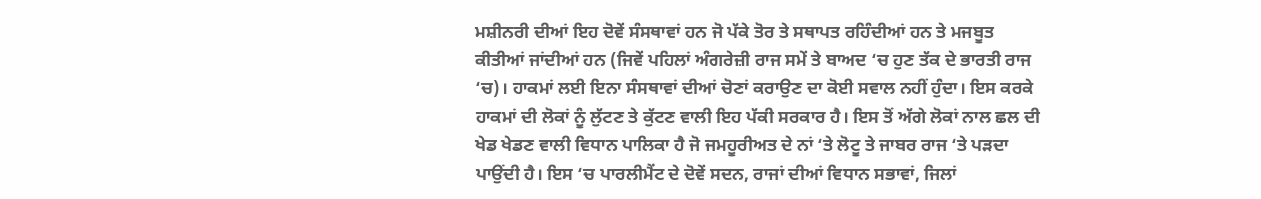ਮਸ਼ੀਨਰੀ ਦੀਆਂ ਇਹ ਦੋਵੇਂ ਸੰਸਥਾਵਾਂ ਹਨ ਜੋ ਪੱਕੇ ਤੋਰ ਤੇ ਸਥਾਪਤ ਰਹਿੰਦੀਆਂ ਹਨ ਤੇ ਮਜਬੂਤ ਕੀਤੀਆਂ ਜਾਂਦੀਆਂ ਹਨ (ਜਿਵੇਂ ਪਹਿਲਾਂ ਅੰਗਰੇਜ਼ੀ ਰਾਜ ਸਮੇਂ ਤੇ ਬਾਅਦ ‘ਚ ਹੁਣ ਤੱਕ ਦੇ ਭਾਰਤੀ ਰਾਜ ‘ਚ)। ਹਾਕਮਾਂ ਲਈ ਇਨਾ ਸੰਸਥਾਵਾਂ ਦੀਆਂ ਚੋਣਾਂ ਕਰਾਉਣ ਦਾ ਕੋਈ ਸਵਾਲ ਨਹੀਂ ਹੁੰਦਾ। ਇਸ ਕਰਕੇ ਹਾਕਮਾਂ ਦੀ ਲੋਕਾਂ ਨੂੰ ਲੁੱਟਣ ਤੇ ਕੁੱਟਣ ਵਾਲੀ ਇਹ ਪੱਕੀ ਸਰਕਾਰ ਹੈ। ਇਸ ਤੋਂ ਅੱਗੇ ਲੋਕਾਂ ਨਾਲ ਛਲ ਦੀ ਖੇਡ ਖੇਡਣ ਵਾਲੀ ਵਿਧਾਨ ਪਾਲਿਕਾ ਹੈ ਜੋ ਜਮਹੂਰੀਅਤ ਦੇ ਨਾਂ ‘ਤੇ ਲੋਟੂ ਤੇ ਜਾਬਰ ਰਾਜ ‘ਤੇ ਪੜਦਾ ਪਾਉਂਦੀ ਹੈ। ਇਸ ‘ਚ ਪਾਰਲੀਮੈਂਟ ਦੇ ਦੋਵੇਂ ਸਦਨ, ਰਾਜਾਂ ਦੀਆਂ ਵਿਧਾਨ ਸਭਾਵਾਂ, ਜਿਲਾਂ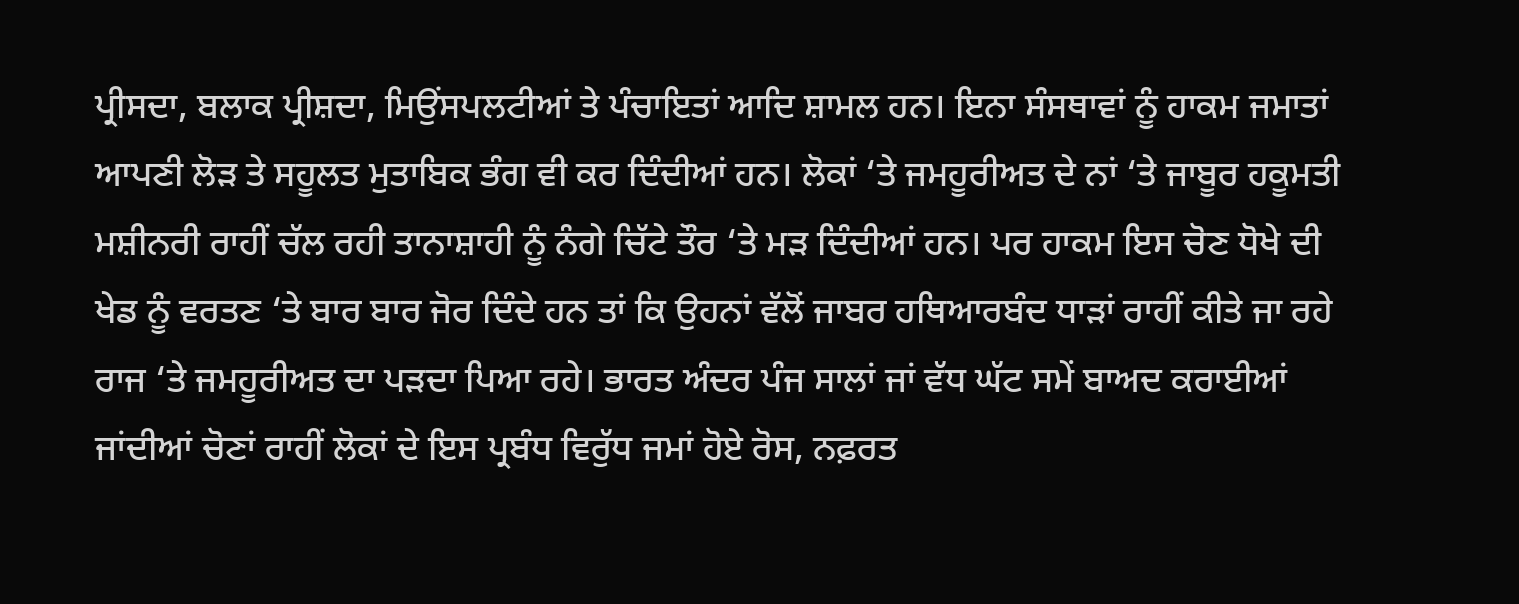ਪ੍ਰੀਸਦਾ, ਬਲਾਕ ਪ੍ਰੀਸ਼ਦਾ, ਮਿਉਂਸਪਲਟੀਆਂ ਤੇ ਪੰਚਾਇਤਾਂ ਆਦਿ ਸ਼ਾਮਲ ਹਨ। ਇਨਾ ਸੰਸਥਾਵਾਂ ਨੂੰ ਹਾਕਮ ਜਮਾਤਾਂ ਆਪਣੀ ਲੋੜ ਤੇ ਸਹੂਲਤ ਮੁਤਾਬਿਕ ਭੰਗ ਵੀ ਕਰ ਦਿੰਦੀਆਂ ਹਨ। ਲੋਕਾਂ ‘ਤੇ ਜਮਹੂਰੀਅਤ ਦੇ ਨਾਂ ‘ਤੇ ਜਾਬੂਰ ਹਕੂਮਤੀ ਮਸ਼ੀਨਰੀ ਰਾਹੀਂ ਚੱਲ ਰਹੀ ਤਾਨਾਸ਼ਾਹੀ ਨੂੰ ਨੰਗੇ ਚਿੱਟੇ ਤੌਰ ‘ਤੇ ਮੜ ਦਿੰਦੀਆਂ ਹਨ। ਪਰ ਹਾਕਮ ਇਸ ਚੋਣ ਧੋਖੇ ਦੀ ਖੇਡ ਨੂੰ ਵਰਤਣ ‘ਤੇ ਬਾਰ ਬਾਰ ਜੋਰ ਦਿੰਦੇ ਹਨ ਤਾਂ ਕਿ ਉਹਨਾਂ ਵੱਲੋਂ ਜਾਬਰ ਹਥਿਆਰਬੰਦ ਧਾੜਾਂ ਰਾਹੀਂ ਕੀਤੇ ਜਾ ਰਹੇ ਰਾਜ ‘ਤੇ ਜਮਹੂਰੀਅਤ ਦਾ ਪੜਦਾ ਪਿਆ ਰਹੇ। ਭਾਰਤ ਅੰਦਰ ਪੰਜ ਸਾਲਾਂ ਜਾਂ ਵੱਧ ਘੱਟ ਸਮੇਂ ਬਾਅਦ ਕਰਾਈਆਂ ਜਾਂਦੀਆਂ ਚੋਣਾਂ ਰਾਹੀਂ ਲੋਕਾਂ ਦੇ ਇਸ ਪ੍ਰਬੰਧ ਵਿਰੁੱਧ ਜਮਾਂ ਹੋਏ ਰੋਸ, ਨਫ਼ਰਤ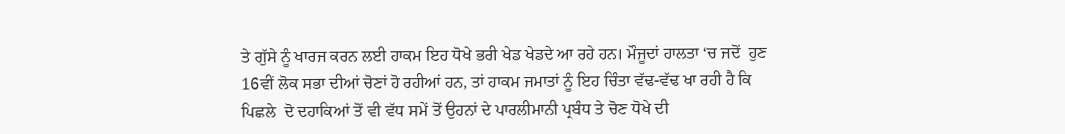ਤੇ ਗੁੱਸੇ ਨੂੰ ਖਾਰਜ ਕਰਨ ਲਈ ਹਾਕਮ ਇਹ ਧੋਖੇ ਭਰੀ ਖੇਡ ਖੇਡਦੇ ਆ ਰਹੇ ਹਨ। ਮੌਜੂਦਾਂ ਹਾਲਤਾ ‘ਚ ਜਦੋਂ  ਹੁਣ 16ਵੀਂ ਲੋਕ ਸਭਾ ਦੀਆਂ ਚੋਣਾਂ ਹੋ ਰਹੀਆਂ ਹਨ, ਤਾਂ ਹਾਕਮ ਜਮਾਤਾਂ ਨੂੰ ਇਹ ਚਿੰਤਾ ਵੱਢ-ਵੱਢ ਖਾ ਰਹੀ ਹੈ ਕਿ ਪਿਛਲੇ  ਦੋ ਦਹਾਕਿਆਂ ਤੋਂ ਵੀ ਵੱਧ ਸਮੇਂ ਤੋਂ ਉਹਨਾਂ ਦੇ ਪਾਰਲੀਮਾਨੀ ਪ੍ਰਬੰਧ ਤੇ ਚੋਣ ਧੋਖੇ ਦੀ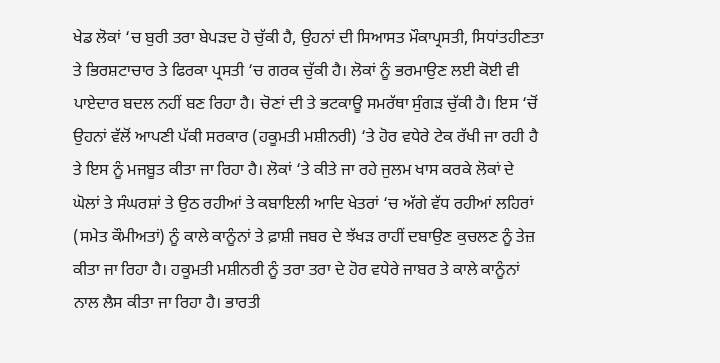ਖੇਡ ਲੋਕਾਂ ‘ਚ ਬੁਰੀ ਤਰਾ ਬੇਪੜਦ ਹੋ ਚੁੱਕੀ ਹੈ, ਉਹਨਾਂ ਦੀ ਸਿਆਸਤ ਮੌਕਾਪ੍ਰਸਤੀ, ਸਿਧਾਂਤਹੀਣਤਾ ਤੇ ਭਿਰਸ਼ਟਾਚਾਰ ਤੇ ਫਿਰਕਾ ਪ੍ਰਸਤੀ ‘ਚ ਗਰਕ ਚੁੱਕੀ ਹੈ। ਲੋਕਾਂ ਨੂੰ ਭਰਮਾਉਣ ਲਈ ਕੋਈ ਵੀ ਪਾਏਦਾਰ ਬਦਲ ਨਹੀਂ ਬਣ ਰਿਹਾ ਹੈ। ਚੋਣਾਂ ਦੀ ਤੇ ਭਟਕਾਊ ਸਮਰੱਥਾ ਸੁੰਗੜ ਚੁੱਕੀ ਹੈ। ਇਸ ‘ਚੋਂ ਉਹਨਾਂ ਵੱਲੋਂ ਆਪਣੀ ਪੱਕੀ ਸਰਕਾਰ (ਹਕੂਮਤੀ ਮਸ਼ੀਨਰੀ) ‘ਤੇ ਹੋਰ ਵਧੇਰੇ ਟੇਕ ਰੱਖੀ ਜਾ ਰਹੀ ਹੈ ਤੇ ਇਸ ਨੂੰ ਮਜਬੂਤ ਕੀਤਾ ਜਾ ਰਿਹਾ ਹੈ। ਲੋਕਾਂ ‘ਤੇ ਕੀਤੇ ਜਾ ਰਹੇ ਜੁਲਮ ਖਾਸ ਕਰਕੇ ਲੋਕਾਂ ਦੇ ਘੋਲਾਂ ਤੇ ਸੰਘਰਸ਼ਾਂ ਤੇ ਉਠ ਰਹੀਆਂ ਤੇ ਕਬਾਇਲੀ ਆਦਿ ਖੇਤਰਾਂ ‘ਚ ਅੱਗੇ ਵੱਧ ਰਹੀਆਂ ਲਹਿਰਾਂ (ਸਮੇਤ ਕੌਮੀਅਤਾਂ) ਨੂੰ ਕਾਲੇ ਕਾਨੂੰਨਾਂ ਤੇ ਫ਼ਾਸ਼ੀ ਜਬਰ ਦੇ ਝੱਖੜ ਰਾਹੀਂ ਦਬਾਉਣ ਕੁਚਲਣ ਨੂੰ ਤੇਜ਼ ਕੀਤਾ ਜਾ ਰਿਹਾ ਹੈ। ਹਕੂਮਤੀ ਮਸ਼ੀਨਰੀ ਨੂੰ ਤਰਾ ਤਰਾ ਦੇ ਹੋਰ ਵਧੇਰੇ ਜਾਬਰ ਤੇ ਕਾਲੇ ਕਾਨੂੰਨਾਂ ਨਾਲ ਲੈਸ ਕੀਤਾ ਜਾ ਰਿਹਾ ਹੈ। ਭਾਰਤੀ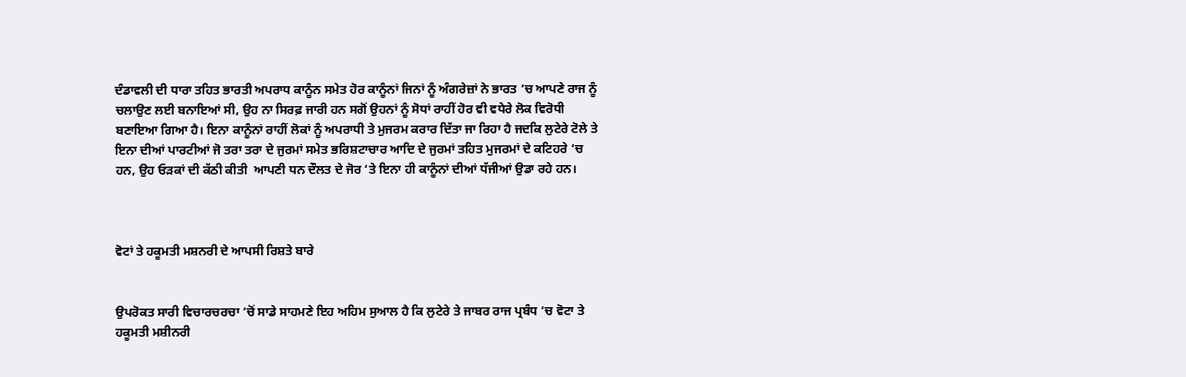ਦੰਡਾਵਲੀ ਦੀ ਧਾਰਾ ਤਹਿਤ ਭਾਰਤੀ ਅਪਰਾਧ ਕਾਨੂੰਨ ਸਮੇਤ ਹੋਰ ਕਾਨੂੰਨਾਂ ਜਿਨਾਂ ਨੂੰ ਅੰਗਰੇਜ਼ਾਂ ਨੇ ਭਾਰਤ ‘ਚ ਆਪਣੇ ਰਾਜ ਨੂੰ ਚਲਾਉਣ ਲਈ ਬਨਾਇਆਂ ਸੀ, ਉਹ ਨਾ ਸਿਰਫ਼ ਜਾਰੀ ਹਨ ਸਗੋਂ ਉਹਨਾਂ ਨੂੰ ਸੋਧਾਂ ਰਾਹੀਂ ਹੋਰ ਵੀ ਵਧੇਰੇ ਲੋਕ ਵਿਰੋਧੀ ਬਣਾਇਆ ਗਿਆ ਹੈ। ਇਨਾ ਕਾਨੂੰਨਾਂ ਰਾਹੀਂ ਲੋਕਾਂ ਨੂੰ ਅਪਰਾਧੀ ਤੇ ਮੁਜਰਮ ਕਰਾਰ ਦਿੱਤਾ ਜਾ ਰਿਹਾ ਹੈ ਜਦਕਿ ਲੁਟੇਰੇ ਟੋਲੇ ਤੇ ਇਨਾ ਦੀਆਂ ਪਾਰਟੀਆਂ ਜੋ ਤਰਾ ਤਰਾ ਦੇ ਜੁਰਮਾਂ ਸਮੇਤ ਭਰਿਸ਼ਟਾਚਾਰ ਆਦਿ ਦੇ ਜੁਰਮਾਂ ਤਹਿਤ ਮੁਜਰਮਾਂ ਦੇ ਕਟਿਹਰੇ ‘ਚ ਹਨ, ਉਹ ਓੜਕਾਂ ਦੀ ਕੱਠੀ ਕੀਤੀ  ਆਪਣੀ ਧਨ ਦੌਲਤ ਦੇ ਜੋਰ ‘ਤੇ ਇਨਾ ਹੀ ਕਾਨੂੰਨਾਂ ਦੀਆਂ ਧੱਜੀਆਂ ਉਡਾ ਰਹੇ ਹਨ।



ਵੋਟਾਂ ਤੇ ਹਕੂਮਤੀ ਮਸ਼ਨਰੀ ਦੇ ਆਪਸੀ ਰਿਸ਼ਤੇ ਬਾਰੇ


ਉਪਰੋਕਤ ਸਾਰੀ ਵਿਚਾਰਚਰਚਾ ‘ਚੋਂ ਸਾਡੇ ਸਾਹਮਣੇ ਇਹ ਅਹਿਮ ਸੁਆਲ ਹੈ ਕਿ ਲੁਟੇਰੇ ਤੇ ਜਾਬਰ ਰਾਜ ਪ੍ਰਬੰਧ ‘ਚ ਵੋਟਾ ਤੇ ਹਕੂਮਤੀ ਮਸ਼ੀਨਰੀ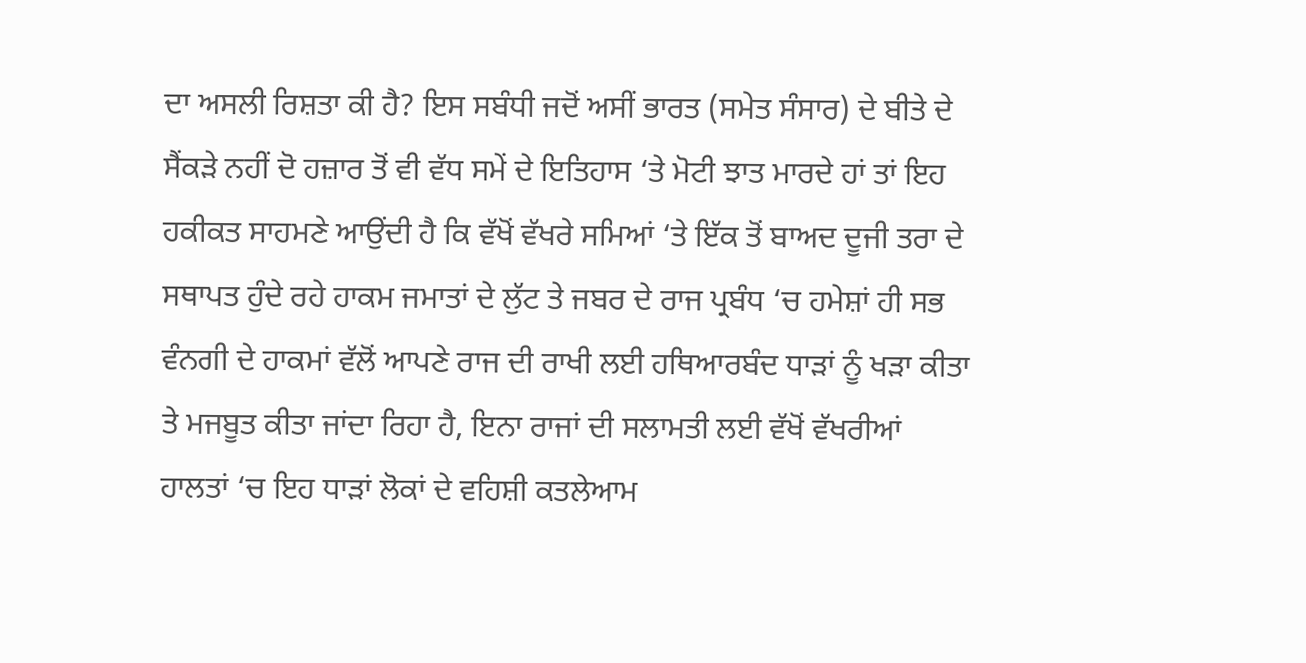ਦਾ ਅਸਲੀ ਰਿਸ਼ਤਾ ਕੀ ਹੈ? ਇਸ ਸਬੰਧੀ ਜਦੋਂ ਅਸੀਂ ਭਾਰਤ (ਸਮੇਤ ਸੰਸਾਰ) ਦੇ ਬੀਤੇ ਦੇ ਸੈਂਕੜੇ ਨਹੀਂ ਦੋ ਹਜ਼ਾਰ ਤੋਂ ਵੀ ਵੱਧ ਸਮੇਂ ਦੇ ਇਤਿਹਾਸ ‘ਤੇ ਮੋਟੀ ਝਾਤ ਮਾਰਦੇ ਹਾਂ ਤਾਂ ਇਹ ਹਕੀਕਤ ਸਾਹਮਣੇ ਆਉਂਦੀ ਹੈ ਕਿ ਵੱਖੋਂ ਵੱਖਰੇ ਸਮਿਆਂ ‘ਤੇ ਇੱਕ ਤੋਂ ਬਾਅਦ ਦੂਜੀ ਤਰਾ ਦੇ ਸਥਾਪਤ ਹੁੰਦੇ ਰਹੇ ਹਾਕਮ ਜਮਾਤਾਂ ਦੇ ਲੁੱਟ ਤੇ ਜਬਰ ਦੇ ਰਾਜ ਪ੍ਰਬੰਧ ‘ਚ ਹਮੇਸ਼ਾਂ ਹੀ ਸਭ ਵੰਨਗੀ ਦੇ ਹਾਕਮਾਂ ਵੱਲੋਂ ਆਪਣੇ ਰਾਜ ਦੀ ਰਾਖੀ ਲਈ ਹਥਿਆਰਬੰਦ ਧਾੜਾਂ ਨੂੰ ਖੜਾ ਕੀਤਾ ਤੇ ਮਜਬੂਤ ਕੀਤਾ ਜਾਂਦਾ ਰਿਹਾ ਹੈ, ਇਨਾ ਰਾਜਾਂ ਦੀ ਸਲਾਮਤੀ ਲਈ ਵੱਖੋਂ ਵੱਖਰੀਆਂ ਹਾਲਤਾਂ ‘ਚ ਇਹ ਧਾੜਾਂ ਲੋਕਾਂ ਦੇ ਵਹਿਸ਼ੀ ਕਤਲੇਆਮ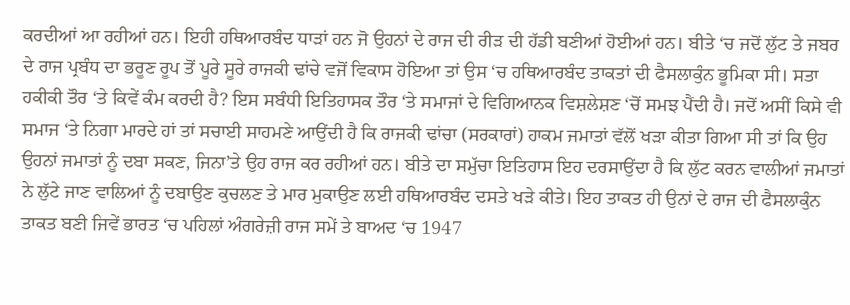ਕਰਦੀਆਂ ਆ ਰਹੀਆਂ ਹਨ। ਇਹੀ ਹਥਿਆਰਬੰਦ ਧਾੜਾਂ ਹਨ ਜੋ ਉਹਨਾਂ ਦੇ ਰਾਜ ਦੀ ਰੀੜ ਦੀ ਹੱਡੀ ਬਣੀਆਂ ਹੋਈਆਂ ਹਨ। ਬੀਤੇ ‘ਚ ਜਦੋਂ ਲੁੱਟ ਤੇ ਜਬਰ ਦੇ ਰਾਜ ਪ੍ਰਬੰਧ ਦਾ ਭਰੂਣ ਰੂਪ ਤੋਂ ਪੂਰੇ ਸੂਰੇ ਰਾਜਕੀ ਢਾਂਚੇ ਵਜੋਂ ਵਿਕਾਸ ਹੋਇਆ ਤਾਂ ਉਸ ‘ਚ ਹਥਿਆਰਬੰਦ ਤਾਕਤਾਂ ਦੀ ਫੈਸਲਾਕੁੰਨ ਭੂਮਿਕਾ ਸੀ। ਸਤਾ ਹਕੀਕੀ ਤੌਰ ‘ਤੇ ਕਿਵੇਂ ਕੰਮ ਕਰਦੀ ਹੈ? ਇਸ ਸਬੰਧੀ ਇਤਿਹਾਸਕ ਤੌਰ ‘ਤੇ ਸਮਾਜਾਂ ਦੇ ਵਿਗਿਆਨਕ ਵਿਸ਼ਲੇਸ਼ਣ ‘ਚੋਂ ਸਮਝ ਪੈਂਦੀ ਹੈ। ਜਦੋਂ ਅਸੀਂ ਕਿਸੇ ਵੀ ਸਮਾਜ ‘ਤੇ ਨਿਗਾ ਮਾਰਦੇ ਹਾਂ ਤਾਂ ਸਚਾਈ ਸਾਹਮਣੇ ਆਉਂਦੀ ਹੈ ਕਿ ਰਾਜਕੀ ਢਾਂਚਾ (ਸਰਕਾਰਾਂ) ਹਾਕਮ ਜਮਾਤਾਂ ਵੱਲੋਂ ਖੜਾ ਕੀਤਾ ਗਿਆ ਸੀ ਤਾਂ ਕਿ ਉਹ ਉਹਨਾਂ ਜਮਾਤਾਂ ਨੂੰ ਦਬਾ ਸਕਣ, ਜਿਨਾ’ਤੇ ਉਹ ਰਾਜ ਕਰ ਰਹੀਆਂ ਹਨ। ਬੀਤੇ ਦਾ ਸਮੁੱਚਾ ਇਤਿਹਾਸ ਇਹ ਦਰਸਾਉਂਦਾ ਹੈ ਕਿ ਲੁੱਟ ਕਰਨ ਵਾਲੀਆਂ ਜਮਾਤਾਂ ਨੇ ਲੁੱਟੇ ਜਾਣ ਵਾਲਿਆਂ ਨੂੰ ਦਬਾਉਣ ਕੁਚਲਣ ਤੇ ਮਾਰ ਮੁਕਾਉਣ ਲਈ ਹਥਿਆਰਬੰਦ ਦਸਤੇ ਖੜੇ ਕੀਤੇ। ਇਹ ਤਾਕਤ ਹੀ ਉਨਾਂ ਦੇ ਰਾਜ ਦੀ ਫੈਸਲਾਕੁੰਨ ਤਾਕਤ ਬਣੀ ਜਿਵੇਂ ਭਾਰਤ ‘ਚ ਪਹਿਲਾਂ ਅੰਗਰੇਜ਼ੀ ਰਾਜ ਸਮੇਂ ਤੇ ਬਾਅਦ ‘ਚ 1947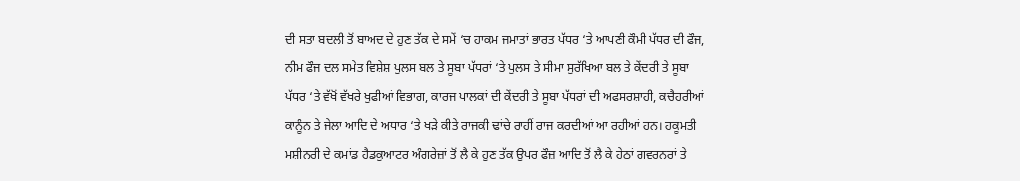ਦੀ ਸਤਾ ਬਦਲੀ ਤੋਂ ਬਾਅਦ ਦੇ ਹੁਣ ਤੱਕ ਦੇ ਸਮੇਂ ‘ਚ ਹਾਕਮ ਜਮਾਤਾਂ ਭਾਰਤ ਪੱਧਰ ‘ਤੇ ਆਪਣੀ ਕੌਮੀ ਪੱਧਰ ਦੀ ਫੌਜ, ਨੀਮ ਫੌਜ ਦਲ ਸਮੇਤ ਵਿਸ਼ੇਸ਼ ਪੁਲਸ ਬਲ ਤੇ ਸੂਬਾ ਪੱਧਰਾਂ ‘ਤੇ ਪੁਲਸ ਤੇ ਸੀਮਾ ਸੁਰੱਖਿਆ ਬਲ ਤੇ ਕੇਂਦਰੀ ਤੇ ਸੂਬਾ ਪੱਧਰ ‘ਤੇ ਵੱਖੋਂ ਵੱਖਰੇ ਖੁਫੀਆਂ ਵਿਭਾਗ, ਕਾਰਜ ਪਾਲਕਾਂ ਦੀ ਕੇਂਦਰੀ ਤੇ ਸੂਬਾ ਪੱਧਰਾਂ ਦੀ ਅਫਸਰਸ਼ਾਹੀ, ਕਚੈਹਰੀਆਂ ਕਾਨੂੰਨ ਤੇ ਜੇਲਾ ਆਦਿ ਦੇ ਅਧਾਰ ‘ਤੇ ਖੜੇ ਕੀਤੇ ਰਾਜਕੀ ਢਾਂਚੇ ਰਾਹੀਂ ਰਾਜ ਕਰਦੀਆਂ ਆ ਰਹੀਆਂ ਹਨ। ਹਕੂਮਤੀ ਮਸ਼ੀਨਰੀ ਦੇ ਕਮਾਂਡ ਹੈਡਕੁਆਟਰ ਅੰਗਰੇਜ਼ਾਂ ਤੋਂ ਲੈ ਕੇ ਹੁਣ ਤੱਕ ਉਪਰ ਫੌਜ਼ ਆਦਿ ਤੋਂ ਲੈ ਕੇ ਹੇਠਾਂ ਗਵਰਨਰਾਂ ਤੇ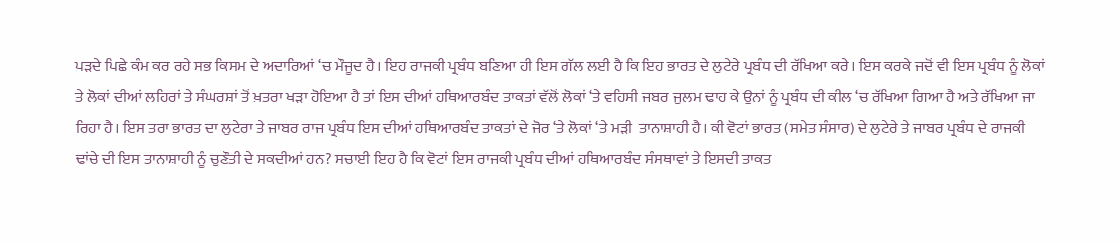ਪੜਦੇ ਪਿਛੇ ਕੰਮ ਕਰ ਰਹੇ ਸਭ ਕਿਸਮ ਦੇ ਅਦਾਰਿਆਂ ‘ਚ ਮੌਜੂਦ ਹੈ। ਇਹ ਰਾਜਕੀ ਪ੍ਰਬੰਧ ਬਣਿਆ ਹੀ ਇਸ ਗੱਲ ਲਈ ਹੈ ਕਿ ਇਹ ਭਾਰਤ ਦੇ ਲੁਟੇਰੇ ਪ੍ਰਬੰਧ ਦੀ ਰੱਖਿਆ ਕਰੇ। ਇਸ ਕਰਕੇ ਜਦੋਂ ਵੀ ਇਸ ਪ੍ਰਬੰਧ ਨੂੰ ਲੋਕਾਂ ਤੇ ਲੋਕਾਂ ਦੀਆਂ ਲਹਿਰਾਂ ਤੇ ਸੰਘਰਸ਼ਾਂ ਤੋਂ ਖ਼ਤਰਾ ਖੜਾ ਹੋਇਆ ਹੈ ਤਾਂ ਇਸ ਦੀਆਂ ਹਥਿਆਰਬੰਦ ਤਾਕਤਾਂ ਵੱਲੋਂ ਲੋਕਾਂ ‘ਤੇ ਵਹਿਸੀ ਜਬਰ ਜੁਲਮ ਢਾਹ ਕੇ ਉਨਾਂ ਨੂੰ ਪ੍ਰਬੰਧ ਦੀ ਕੀਲ ‘ਚ ਰੱਖਿਆ ਗਿਆ ਹੈ ਅਤੇ ਰੱਖਿਆ ਜਾ ਰਿਹਾ ਹੈ। ਇਸ ਤਰਾ ਭਾਰਤ ਦਾ ਲੁਟੇਰਾ ਤੇ ਜਾਬਰ ਰਾਜ ਪ੍ਰਬੰਧ ਇਸ ਦੀਆਂ ਹਥਿਆਰਬੰਦ ਤਾਕਤਾਂ ਦੇ ਜੋਰ ‘ਤੇ ਲੋਕਾਂ ‘ਤੇ ਮੜੀ  ਤਾਨਾਸ਼ਾਹੀ ਹੈ। ਕੀ ਵੋਟਾਂ ਭਾਰਤ (ਸਮੇਤ ਸੰਸਾਰ) ਦੇ ਲੁਟੇਰੇ ਤੇ ਜਾਬਰ ਪ੍ਰਬੰਧ ਦੇ ਰਾਜਕੀ ਢਾਂਚੇ ਦੀ ਇਸ ਤਾਨਾਸ਼ਾਹੀ ਨੂੰ ਚੁਣੌਤੀ ਦੇ ਸਕਦੀਆਂ ਹਨ? ਸਚਾਈ ਇਹ ਹੈ ਕਿ ਵੋਟਾਂ ਇਸ ਰਾਜਕੀ ਪ੍ਰਬੰਧ ਦੀਆਂ ਹਥਿਆਰਬੰਦ ਸੰਸਥਾਵਾਂ ਤੇ ਇਸਦੀ ਤਾਕਤ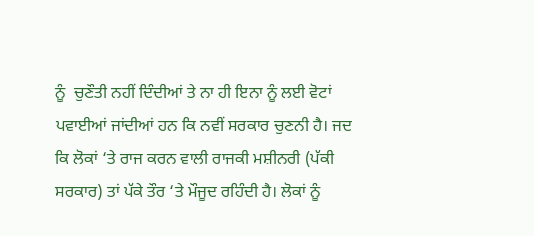ਨੂੰ  ਚੁਣੌਤੀ ਨਹੀਂ ਦਿੰਦੀਆਂ ਤੇ ਨਾ ਹੀ ਇਨਾ ਨੂੰ ਲਈ ਵੋਟਾਂ ਪਵਾਈਆਂ ਜਾਂਦੀਆਂ ਹਨ ਕਿ ਨਵੀਂ ਸਰਕਾਰ ਚੁਣਨੀ ਹੈ। ਜਦ ਕਿ ਲੋਕਾਂ ‘ਤੇ ਰਾਜ ਕਰਨ ਵਾਲੀ ਰਾਜਕੀ ਮਸ਼ੀਨਰੀ (ਪੱਕੀ ਸਰਕਾਰ) ਤਾਂ ਪੱਕੇ ਤੌਰ ‘ਤੇ ਮੌਜੂਦ ਰਹਿੰਦੀ ਹੈ। ਲੋਕਾਂ ਨੂੰ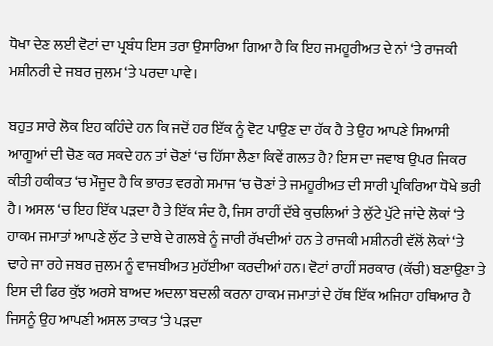ਧੋਖਾ ਦੇਣ ਲਈ ਵੋਟਾਂ ਦਾ ਪ੍ਰਬੰਧ ਇਸ ਤਰਾ ਉਸਾਰਿਆ ਗਿਆ ਹੈ ਕਿ ਇਹ ਜਮਹੂਰੀਅਤ ਦੇ ਨਾਂ ‘ਤੇ ਰਾਜਕੀ ਮਸ਼ੀਨਰੀ ਦੇ ਜਬਰ ਜੁਲਮ ‘ਤੇ ਪਰਦਾ ਪਾਵੇ।

ਬਹੁਤ ਸਾਰੇ ਲੋਕ ਇਹ ਕਹਿੰਦੇ ਹਨ ਕਿ ਜਦੋਂ ਹਰ ਇੱਕ ਨੂੰ ਵੋਟ ਪਾਉਣ ਦਾ ਹੱਕ ਹੈ ਤੇ ਉਹ ਆਪਣੇ ਸਿਆਸੀ ਆਗੂਆਂ ਦੀ ਚੋਣ ਕਰ ਸਕਦੇ ਹਨ ਤਾਂ ਚੋਣਾਂ ‘ਚ ਹਿੱਸਾ ਲੈਣਾ ਕਿਵੇਂ ਗਲਤ ਹੈ? ਇਸ ਦਾ ਜਵਾਬ ਉਪਰ ਜਿਕਰ ਕੀਤੀ ਹਕੀਕਤ ‘ਚ ਮੌਜੂਦ ਹੈ ਕਿ ਭਾਰਤ ਵਰਗੇ ਸਮਾਜ ‘ਚ ਚੋਣਾਂ ਤੇ ਜਮਹੂਰੀਅਤ ਦੀ ਸਾਰੀ ਪ੍ਰਕਿਰਿਆ ਧੋਖੇ ਭਰੀ ਹੈ। ਅਸਲ ‘ਚ ਇਹ ਇੱਕ ਪੜਦਾ ਹੈ ਤੇ ਇੱਕ ਸੰਦ ਹੈ, ਜਿਸ ਰਾਹੀਂ ਦੱਬੇ ਕੁਚਲਿਆਂ ਤੇ ਲੁੱਟੇ ਪੁੱਟੇ ਜਾਂਦੇ ਲੋਕਾਂ ‘ਤੇ ਹਾਕਮ ਜਮਾਤਾਂ ਆਪਣੇ ਲੁੱਟ ਤੇ ਦਾਬੇ ਦੇ ਗਲਬੇ ਨੂੰ ਜਾਰੀ ਰੱਖਦੀਆਂ ਹਨ ਤੇ ਰਾਜਕੀ ਮਸ਼ੀਨਰੀ ਵੱਲੋਂ ਲੋਕਾਂ ‘ਤੇ ਢਾਹੇ ਜਾ ਰਹੇ ਜਬਰ ਜੁਲਮ ਨੂੰ ਵਾਜਬੀਅਤ ਮੁਹੱਈਆ ਕਰਦੀਆਂ ਹਨ। ਵੋਟਾਂ ਰਾਹੀਂ ਸਰਕਾਰ (ਕੱਚੀ) ਬਣਾਉਣਾ ਤੇ ਇਸ ਦੀ ਫਿਰ ਕੁੱਝ ਅਰਸੇ ਬਾਅਦ ਅਦਲਾ ਬਦਲੀ ਕਰਨਾ ਹਾਕਮ ਜਮਾਤਾਂ ਦੇ ਹੱਥ ਇੱਕ ਅਜਿਹਾ ਹਥਿਆਰ ਹੈ ਜਿਸਨੂੰ ਉਹ ਆਪਣੀ ਅਸਲ ਤਾਕਤ ‘ਤੇ ਪੜਦਾ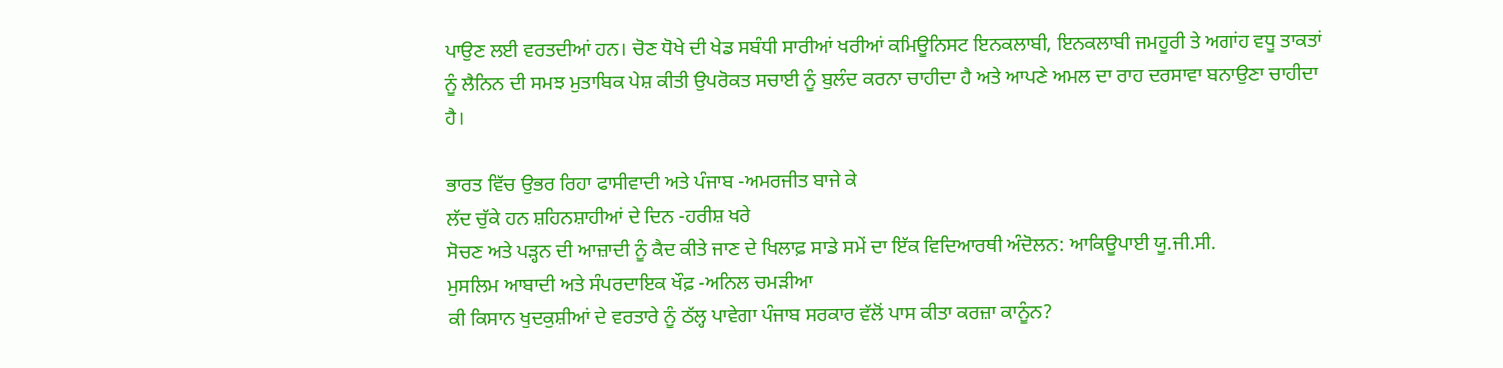ਪਾਉਣ ਲਈ ਵਰਤਦੀਆਂ ਹਨ। ਚੋਣ ਧੋਖੇ ਦੀ ਖੇਡ ਸਬੰਧੀ ਸਾਰੀਆਂ ਖਰੀਆਂ ਕਮਿਊਨਿਸਟ ਇਨਕਲਾਬੀ, ਇਨਕਲਾਬੀ ਜਮਹੂਰੀ ਤੇ ਅਗਾਂਹ ਵਧੂ ਤਾਕਤਾਂ ਨੂੰ ਲੈਨਿਨ ਦੀ ਸਮਝ ਮੁਤਾਬਿਕ ਪੇਸ਼ ਕੀਤੀ ਉਪਰੋਕਤ ਸਚਾਈ ਨੂੰ ਬੁਲੰਦ ਕਰਨਾ ਚਾਹੀਦਾ ਹੈ ਅਤੇ ਆਪਣੇ ਅਮਲ ਦਾ ਰਾਹ ਦਰਸਾਵਾ ਬਨਾਉਣਾ ਚਾਹੀਦਾ ਹੈ।

ਭਾਰਤ ਵਿੱਚ ਉਭਰ ਰਿਹਾ ਫਾਸੀਵਾਦੀ ਅਤੇ ਪੰਜਾਬ -ਅਮਰਜੀਤ ਬਾਜੇ ਕੇ
ਲੱਦ ਚੁੱਕੇ ਹਨ ਸ਼ਹਿਨਸ਼ਾਹੀਆਂ ਦੇ ਦਿਨ -ਹਰੀਸ਼ ਖਰੇ
ਸੋਚਣ ਅਤੇ ਪੜ੍ਹਨ ਦੀ ਆਜ਼ਾਦੀ ਨੂੰ ਕੈਦ ਕੀਤੇ ਜਾਣ ਦੇ ਖਿਲਾਫ਼ ਸਾਡੇ ਸਮੇਂ ਦਾ ਇੱਕ ਵਿਦਿਆਰਥੀ ਅੰਦੋਲਨ: ਆਕਿਊਪਾਈ ਯੂ.ਜੀ.ਸੀ.
ਮੁਸਲਿਮ ਆਬਾਦੀ ਅਤੇ ਸੰਪਰਦਾਇਕ ਖੌਫ਼ -ਅਨਿਲ ਚਮੜੀਆ
ਕੀ ਕਿਸਾਨ ਖੁਦਕੁਸ਼ੀਆਂ ਦੇ ਵਰਤਾਰੇ ਨੂੰ ਠੱਲ੍ਹ ਪਾਵੇਗਾ ਪੰਜਾਬ ਸਰਕਾਰ ਵੱਲੋਂ ਪਾਸ ਕੀਤਾ ਕਰਜ਼ਾ ਕਾਨੂੰਨ?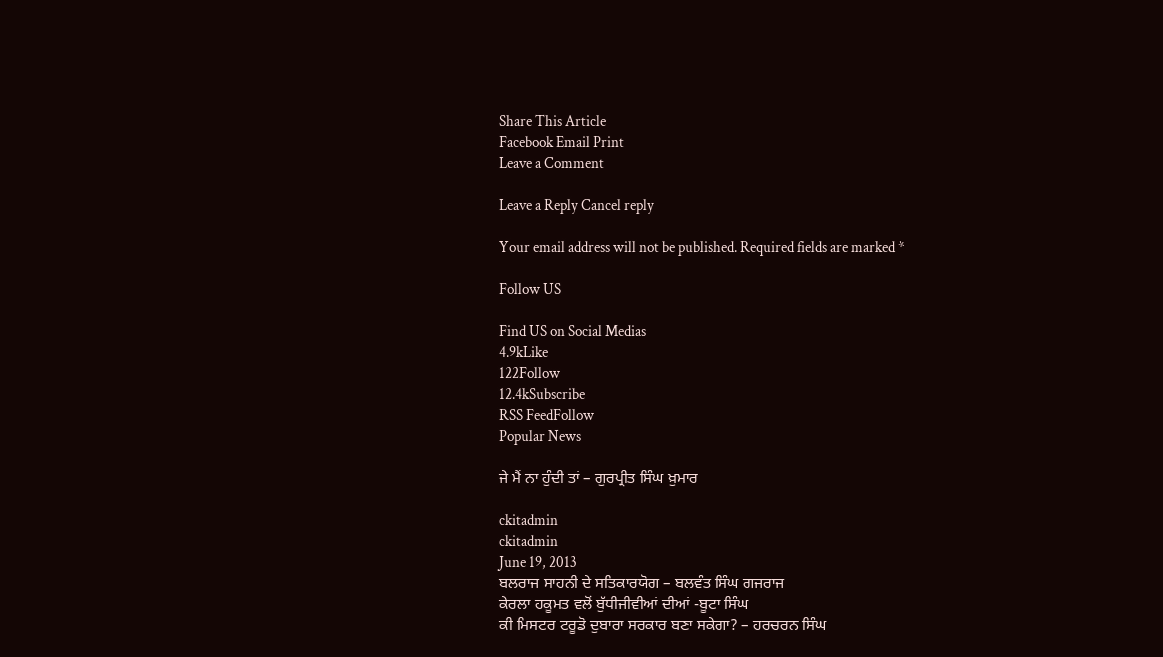Share This Article
Facebook Email Print
Leave a Comment

Leave a Reply Cancel reply

Your email address will not be published. Required fields are marked *

Follow US

Find US on Social Medias
4.9kLike
122Follow
12.4kSubscribe
RSS FeedFollow
Popular News

ਜੇ ਮੈਂ ਨਾ ਹੁੰਦੀ ਤਾਂ – ਗੁਰਪ੍ਰੀਤ ਸਿੰਘ ਖ਼ੁਮਾਰ

ckitadmin
ckitadmin
June 19, 2013
ਬਲਰਾਜ ਸਾਹਨੀ ਦੇ ਸਤਿਕਾਰਯੋਗ – ਬਲਵੰਤ ਸਿੰਘ ਗਜਰਾਜ
ਕੇਰਲਾ ਹਕੂਮਤ ਵਲੋਂ ਬੁੱਧੀਜੀਵੀਆਂ ਦੀਆਂ -ਬੂਟਾ ਸਿੰਘ
ਕੀ ਮਿਸਟਰ ਟਰੂਡੋ ਦੁਬਾਰਾ ਸਰਕਾਰ ਬਣਾ ਸਕੇਗਾ? – ਹਰਚਰਨ ਸਿੰਘ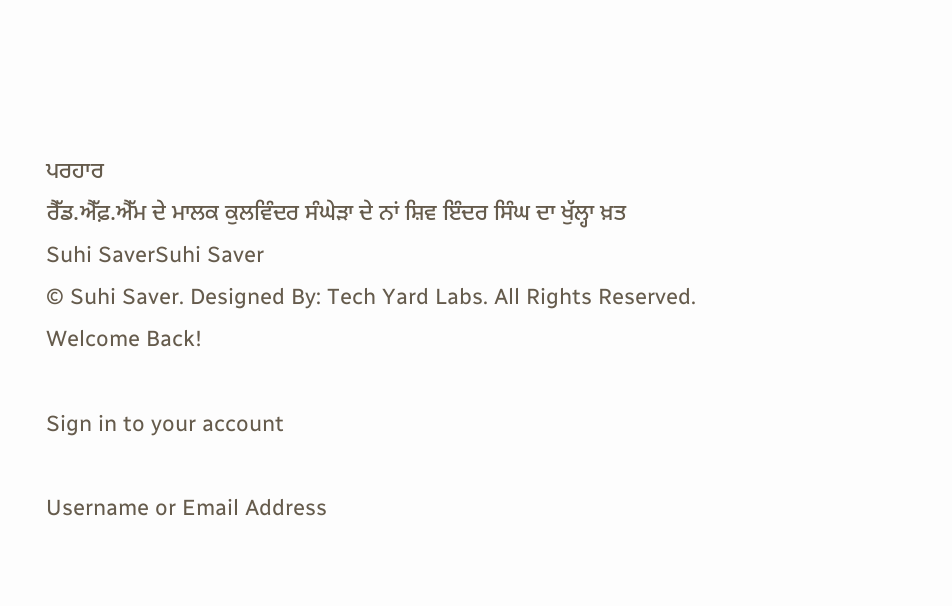ਪਰਹਾਰ
ਰੈੱਡ.ਐੱਫ਼.ਐੱਮ ਦੇ ਮਾਲਕ ਕੁਲਵਿੰਦਰ ਸੰਘੇੜਾ ਦੇ ਨਾਂ ਸ਼ਿਵ ਇੰਦਰ ਸਿੰਘ ਦਾ ਖੁੱਲ੍ਹਾ ਖ਼ਤ
Suhi SaverSuhi Saver
© Suhi Saver. Designed By: Tech Yard Labs. All Rights Reserved.
Welcome Back!

Sign in to your account

Username or Email Address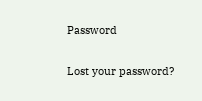Password

Lost your password?